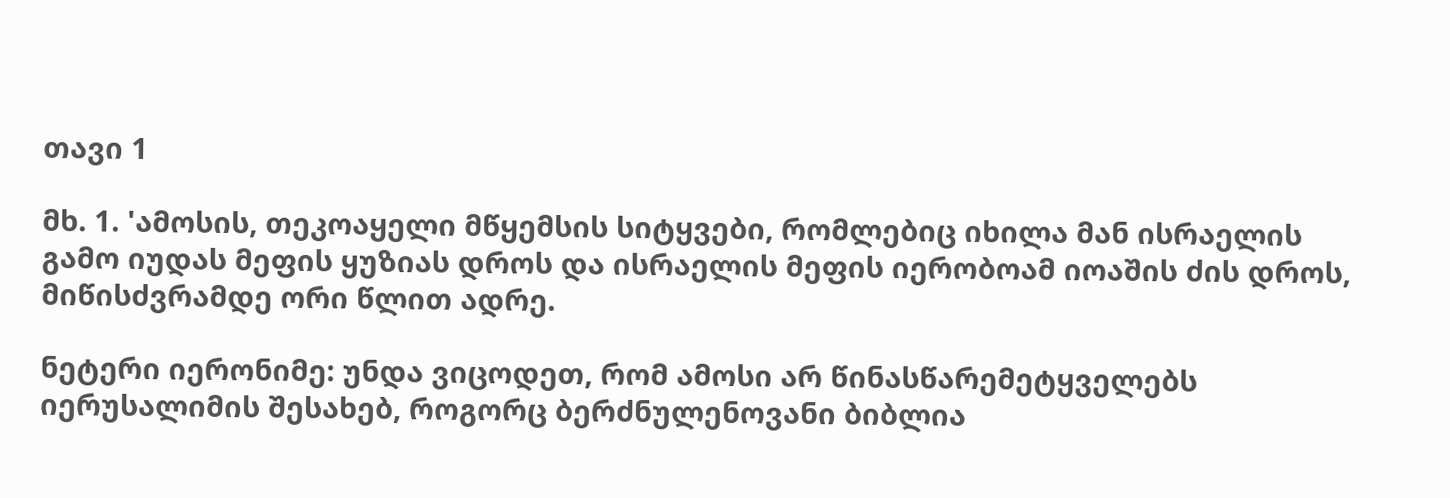თავი 1

მხ. 1. 'ამოსის, თეკოაყელი მწყემსის სიტყვები, რომლებიც იხილა მან ისრაელის გამო იუდას მეფის ყუზიას დროს და ისრაელის მეფის იერობოამ იოაშის ძის დროს, მიწისძვრამდე ორი წლით ადრე.

ნეტერი იერონიმე: უნდა ვიცოდეთ, რომ ამოსი არ წინასწარემეტყველებს იერუსალიმის შესახებ, როგორც ბერძნულენოვანი ბიბლია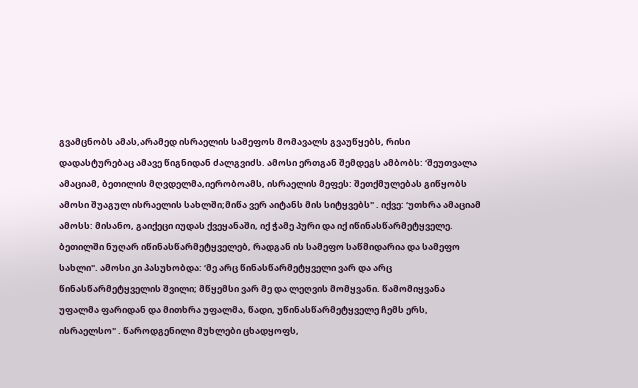გვამცნობს ამას,არამედ ისრაელის სამეფოს მომავალს გვაუწყებს, რისი დადასტურებაც ამავე წიგნიდან ძალგვიძს. ამოსი ერთგან შემდეგს ამბობს: ‘შეუთვალა ამაციამ, ბეთილის მღვდელმა,იერობოამს, ისრაელის მეფეს: შეთქმულებას გიწყობს ამოსი შუაგულ ისრაელის სახლში;მიწა ვერ აიტანს მის სიტყვებს" . იქვე: ‘უთხრა ამაციამ ამოსს: მისანო, გაიქეცი იუდას ქვეყანაში, იქ ჭამე პური და იქ იწინასწარმეტყველე. ბეთილში ნუღარ იწინასწარმეტყველებ, რადგან ის სამეფო საწმიდარია და სამეფო სახლი". ამოსი კი პასუხობდა: ‘მე არც წინასწარმეტყველი ვარ და არც წინასწარმეტყველის შვილი; მწყემსი ვარ მე და ლეღვის მომყვანი. წამომიყვანა უფალმა ფარიდან და მითხრა უფალმა, წადი, უწინასწარმეტყველე ჩემს ერს, ისრაელსო" . წაროდგენილი მუხლები ცხადყოფს,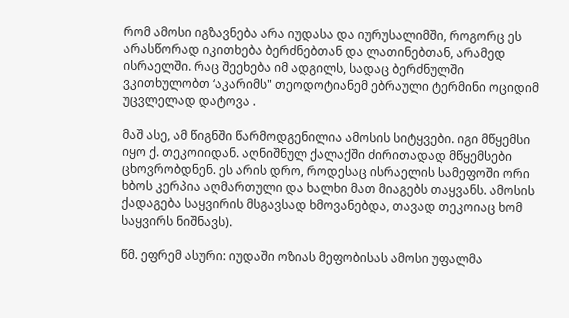რომ ამოსი იგზავნება არა იუდასა და იურუსალიმში, როგორც ეს არასწორად იკითხება ბერძნებთან და ლათინებთან, არამედ ისრაელში. რაც შეეხება იმ ადგილს, სადაც ბერძნულში ვკითხულობთ ‘აკარიმს" თეოდოტიანემ ებრაული ტერმინი ოციდიმ უცვლელად დატოვა .

მაშ ასე, ამ წიგნში წარმოდგენილია ამოსის სიტყვები. იგი მწყემსი იყო ქ. თეკოიიდან. აღნიშნულ ქალაქში ძირითადად მწყემსები ცხოვრობდნენ. ეს არის დრო, როდესაც ისრაელის სამეფოში ორი ხბოს კერპია აღმართული და ხალხი მათ მიაგებს თაყვანს. ამოსის ქადაგება საყვირის მსგავსად ხმოვანებდა, თავად თეკოიაც ხომ საყვირს ნიშნავს).

წმ. ეფრემ ასური: იუდაში ოზიას მეფობისას ამოსი უფალმა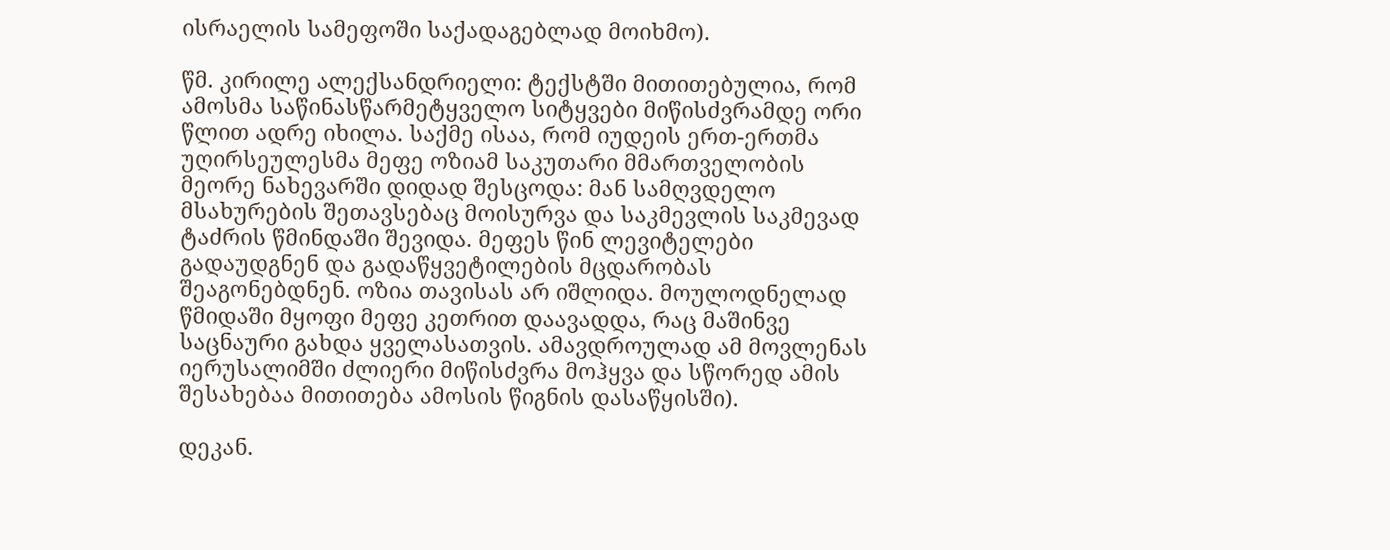ისრაელის სამეფოში საქადაგებლად მოიხმო).

წმ. კირილე ალექსანდრიელი: ტექსტში მითითებულია, რომ ამოსმა საწინასწარმეტყველო სიტყვები მიწისძვრამდე ორი წლით ადრე იხილა. საქმე ისაა, რომ იუდეის ერთ-ერთმა უღირსეულესმა მეფე ოზიამ საკუთარი მმართველობის მეორე ნახევარში დიდად შესცოდა: მან სამღვდელო მსახურების შეთავსებაც მოისურვა და საკმევლის საკმევად ტაძრის წმინდაში შევიდა. მეფეს წინ ლევიტელები გადაუდგნენ და გადაწყვეტილების მცდარობას შეაგონებდნენ. ოზია თავისას არ იშლიდა. მოულოდნელად წმიდაში მყოფი მეფე კეთრით დაავადდა, რაც მაშინვე საცნაური გახდა ყველასათვის. ამავდროულად ამ მოვლენას იერუსალიმში ძლიერი მიწისძვრა მოჰყვა და სწორედ ამის შესახებაა მითითება ამოსის წიგნის დასაწყისში).

დეკან.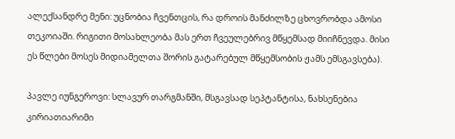ალექსანდრე მენი: უცნობია ჩვენთცის, რა დროის მანძილზე ცხოვრობდა ამოსი თეკოიაში. რიგითი მოსახლეობა მას ერთ ჩვეულებრივ მწყემსად მიიჩნევდა. მისი ეს წლები მოსეს მიდიამელთა შორის გატარებულ მწყემსობის ჟამს ემსგავსება).

პავლე იუნგეროვი: სლავურ თარგმანში, მსგავსად სეპტანტისა, ნახსენებია კირიათიარიმი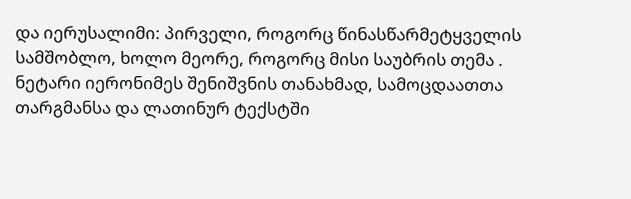და იერუსალიმი: პირველი, როგორც წინასწარმეტყველის სამშობლო, ხოლო მეორე, როგორც მისი საუბრის თემა . ნეტარი იერონიმეს შენიშვნის თანახმად, სამოცდაათთა თარგმანსა და ლათინურ ტექსტში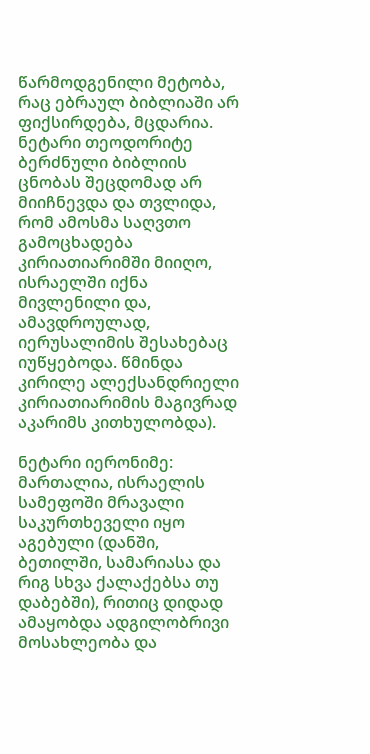წარმოდგენილი მეტობა, რაც ებრაულ ბიბლიაში არ ფიქსირდება, მცდარია. ნეტარი თეოდორიტე ბერძნული ბიბლიის ცნობას შეცდომად არ მიიჩნევდა და თვლიდა, რომ ამოსმა საღვთო გამოცხადება კირიათიარიმში მიიღო, ისრაელში იქნა მივლენილი და, ამავდროულად, იერუსალიმის შესახებაც იუწყებოდა. წმინდა კირილე ალექსანდრიელი კირიათიარიმის მაგივრად აკარიმს კითხულობდა).

ნეტარი იერონიმე: მართალია, ისრაელის სამეფოში მრავალი საკურთხეველი იყო აგებული (დანში, ბეთილში, სამარიასა და რიგ სხვა ქალაქებსა თუ დაბებში), რითიც დიდად ამაყობდა ადგილობრივი მოსახლეობა და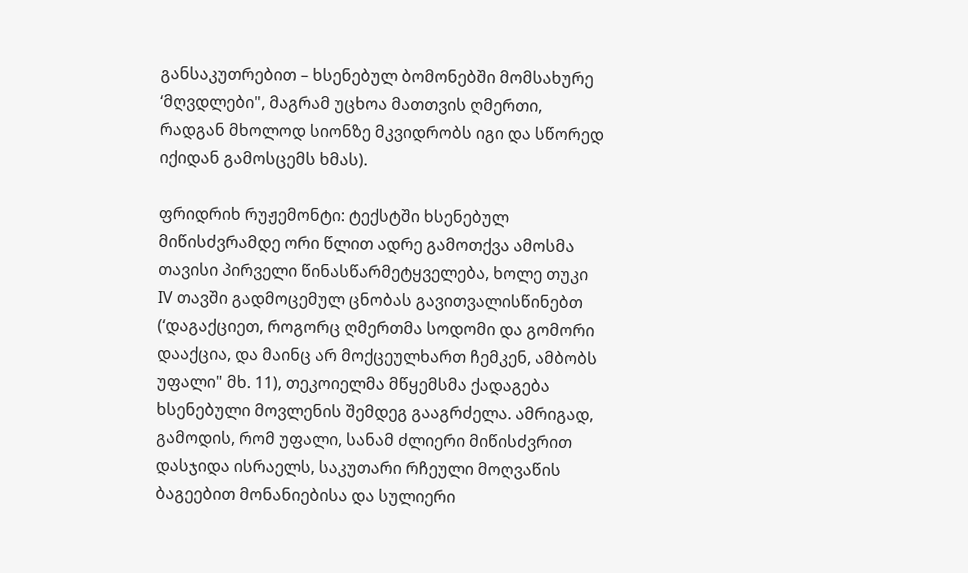განსაკუთრებით – ხსენებულ ბომონებში მომსახურე ‘მღვდლები", მაგრამ უცხოა მათთვის ღმერთი, რადგან მხოლოდ სიონზე მკვიდრობს იგი და სწორედ იქიდან გამოსცემს ხმას).

ფრიდრიხ რუჟემონტი: ტექსტში ხსენებულ მიწისძვრამდე ორი წლით ადრე გამოთქვა ამოსმა თავისი პირველი წინასწარმეტყველება, ხოლე თუკი IV თავში გადმოცემულ ცნობას გავითვალისწინებთ (‘დაგაქციეთ, როგორც ღმერთმა სოდომი და გომორი დააქცია, და მაინც არ მოქცეულხართ ჩემკენ, ამბობს უფალი" მხ. 11), თეკოიელმა მწყემსმა ქადაგება ხსენებული მოვლენის შემდეგ გააგრძელა. ამრიგად, გამოდის, რომ უფალი, სანამ ძლიერი მიწისძვრით დასჯიდა ისრაელს, საკუთარი რჩეული მოღვაწის ბაგეებით მონანიებისა და სულიერი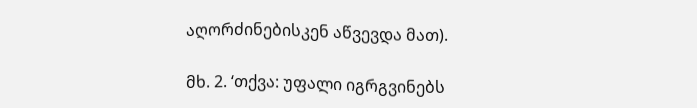აღორძინებისკენ აწვევდა მათ).

მხ. 2. ‘თქვა: უფალი იგრგვინებს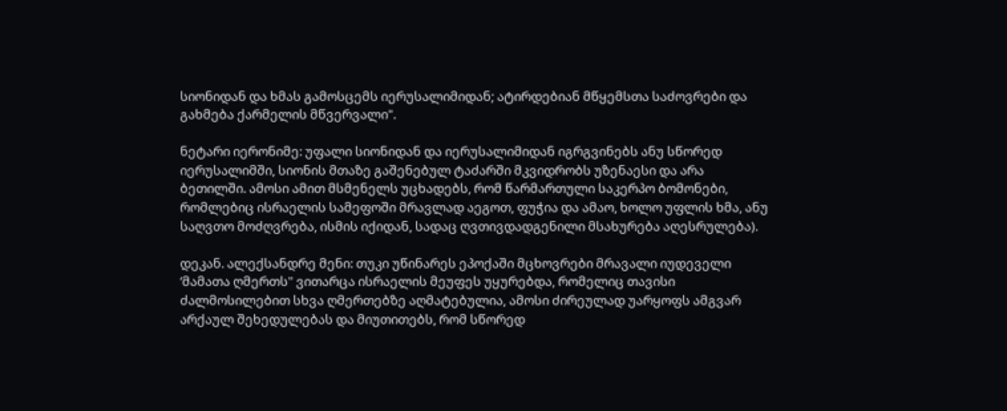სიონიდან და ხმას გამოსცემს იერუსალიმიდან; ატირდებიან მწყემსთა საძოვრები და გახმება ქარმელის მწვერვალი".

ნეტარი იერონიმე: უფალი სიონიდან და იერუსალიმიდან იგრგვინებს ანუ სწორედ იერუსალიმში, სიონის მთაზე გაშენებულ ტაძარში მკვიდრობს უზენაესი და არა ბეთილში. ამოსი ამით მსმენელს უცხადებს, რომ წარმართული საკერპო ბომონები, რომლებიც ისრაელის სამეფოში მრავლად აეგოთ, ფუჭია და ამაო, ხოლო უფლის ხმა, ანუ საღვთო მოძღვრება, ისმის იქიდან, სადაც ღვთივდადგენილი მსახურება აღესრულება).

დეკან. ალექსანდრე მენი: თუკი უწინარეს ეპოქაში მცხოვრები მრავალი იუდეველი ‘მამათა ღმერთს" ვითარცა ისრაელის მეუფეს უყურებდა, რომელიც თავისი ძალმოსილებით სხვა ღმერთებზე აღმატებულია, ამოსი ძირეულად უარყოფს ამგვარ არქაულ შეხედულებას და მიუთითებს, რომ სწორედ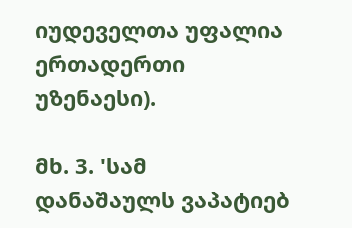იუდეველთა უფალია ერთადერთი უზენაესი).

მხ. 3. 'სამ დანაშაულს ვაპატიებ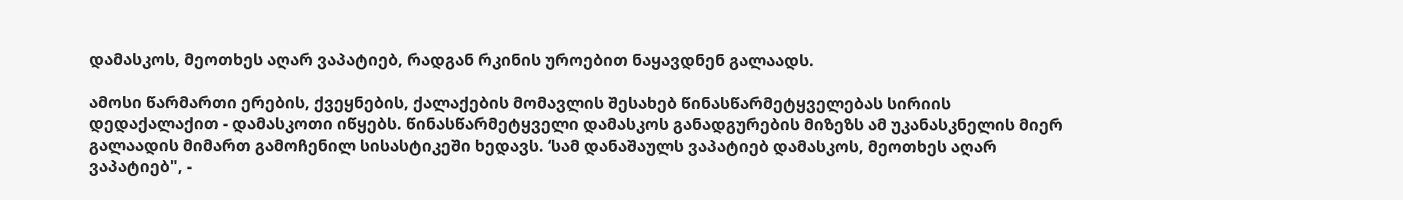დამასკოს, მეოთხეს აღარ ვაპატიებ, რადგან რკინის უროებით ნაყავდნენ გალაადს.

ამოსი წარმართი ერების, ქვეყნების, ქალაქების მომავლის შესახებ წინასწარმეტყველებას სირიის დედაქალაქით - დამასკოთი იწყებს. წინასწარმეტყველი დამასკოს განადგურების მიზეზს ამ უკანასკნელის მიერ გალაადის მიმართ გამოჩენილ სისასტიკეში ხედავს. ‘სამ დანაშაულს ვაპატიებ დამასკოს, მეოთხეს აღარ ვაპატიებ", -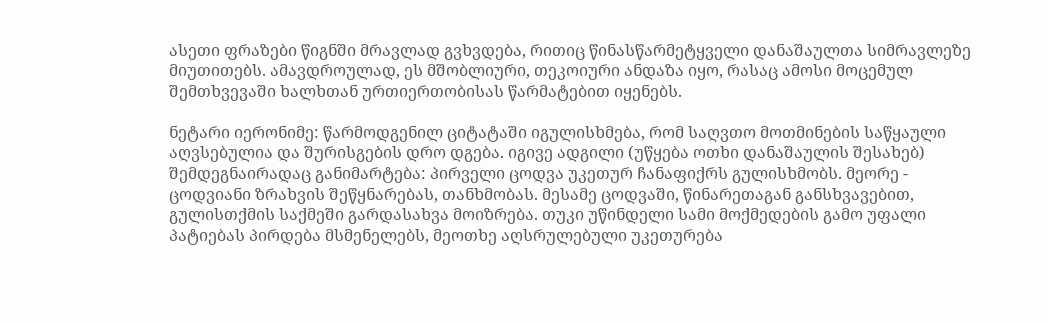ასეთი ფრაზები წიგნში მრავლად გვხვდება, რითიც წინასწარმეტყველი დანაშაულთა სიმრავლეზე მიუთითებს. ამავდროულად, ეს მშობლიური, თეკოიური ანდაზა იყო, რასაც ამოსი მოცემულ შემთხვევაში ხალხთან ურთიერთობისას წარმატებით იყენებს.

ნეტარი იერონიმე: წარმოდგენილ ციტატაში იგულისხმება, რომ საღვთო მოთმინების საწყაული აღვსებულია და შურისგების დრო დგება. იგივე ადგილი (უწყება ოთხი დანაშაულის შესახებ) შემდეგნაირადაც განიმარტება: პირველი ცოდვა უკეთურ ჩანაფიქრს გულისხმობს. მეორე - ცოდვიანი ზრახვის შეწყნარებას, თანხმობას. მესამე ცოდვაში, წინარეთაგან განსხვავებით, გულისთქმის საქმეში გარდასახვა მოიზრება. თუკი უწინდელი სამი მოქმედების გამო უფალი პატიებას პირდება მსმენელებს, მეოთხე აღსრულებული უკეთურება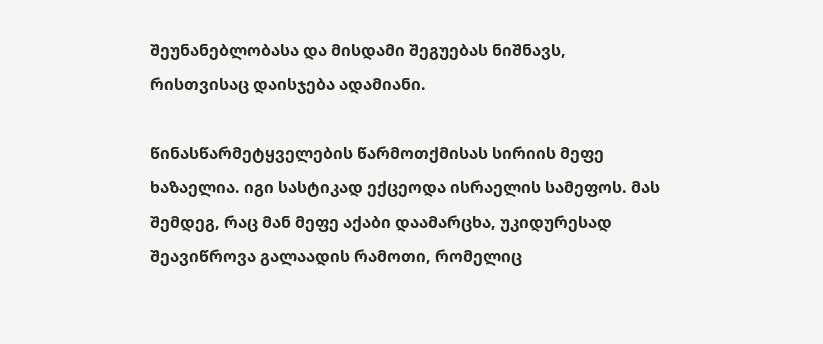შეუნანებლობასა და მისდამი შეგუებას ნიშნავს, რისთვისაც დაისჯება ადამიანი.

წინასწარმეტყველების წარმოთქმისას სირიის მეფე ხაზაელია. იგი სასტიკად ექცეოდა ისრაელის სამეფოს. მას შემდეგ, რაც მან მეფე აქაბი დაამარცხა, უკიდურესად შეავიწროვა გალაადის რამოთი, რომელიც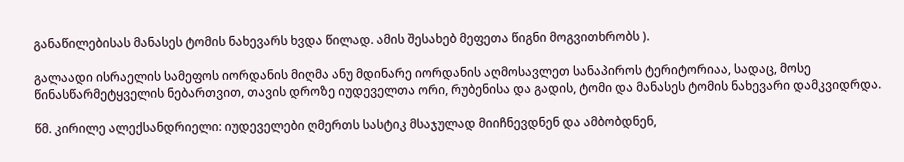განაწილებისას მანასეს ტომის ნახევარს ხვდა წილად. ამის შესახებ მეფეთა წიგნი მოგვითხრობს ).

გალაადი ისრაელის სამეფოს იორდანის მიღმა ანუ მდინარე იორდანის აღმოსავლეთ სანაპიროს ტერიტორიაა, სადაც, მოსე წინასწარმეტყველის ნებართვით, თავის დროზე იუდეველთა ორი, რუბენისა და გადის, ტომი და მანასეს ტომის ნახევარი დამკვიდრდა.

წმ. კირილე ალექსანდრიელი: იუდეველები ღმერთს სასტიკ მსაჯულად მიიჩნევდნენ და ამბობდნენ,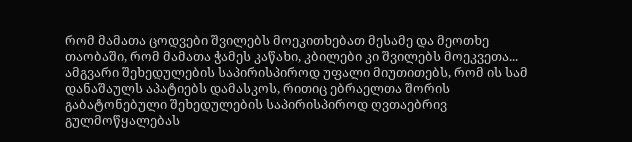რომ მამათა ცოდვები შვილებს მოეკითხებათ მესამე და მეოთხე თაობაში, რომ მამათა ჭამეს კაწახი, კბილები კი შვილებს მოეკვეთა... ამგვარი შეხედულების საპირისპიროდ უფალი მიუთითებს, რომ ის სამ დანაშაულს აპატიებს დამასკოს, რითიც ებრაელთა შორის გაბატონებული შეხედულების საპირისპიროდ ღვთაებრივ გულმოწყალებას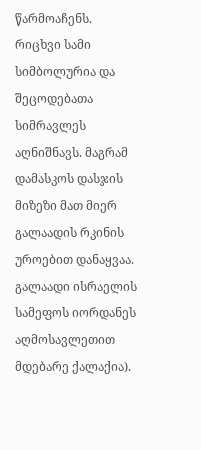წარმოაჩენს. რიცხვი სამი სიმბოლურია და შეცოდებათა სიმრავლეს აღნიშნავს. მაგრამ დამასკოს დასჯის მიზეზი მათ მიერ გალაადის რკინის უროებით დანაყვაა. გალაადი ისრაელის სამეფოს იორდანეს აღმოსავლეთით მდებარე ქალაქია).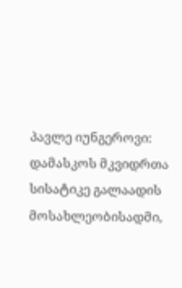პავლე იუნგეროვი: დამასკოს მკვიდრთა სისატიკე გალაადის მოსახლეობისადმი,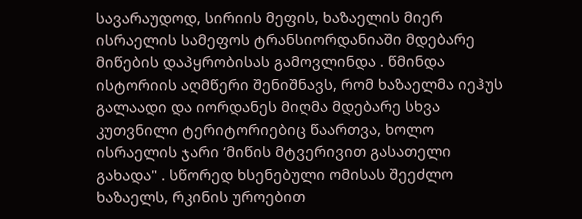სავარაუდოდ, სირიის მეფის, ხაზაელის მიერ ისრაელის სამეფოს ტრანსიორდანიაში მდებარე მიწების დაპყრობისას გამოვლინდა . წმინდა ისტორიის აღმწერი შენიშნავს, რომ ხაზაელმა იეჰუს გალაადი და იორდანეს მიღმა მდებარე სხვა კუთვნილი ტერიტორიებიც წაართვა, ხოლო ისრაელის ჯარი ‘მიწის მტვერივით გასათელი გახადა" . სწორედ ხსენებული ომისას შეეძლო ხაზაელს, რკინის უროებით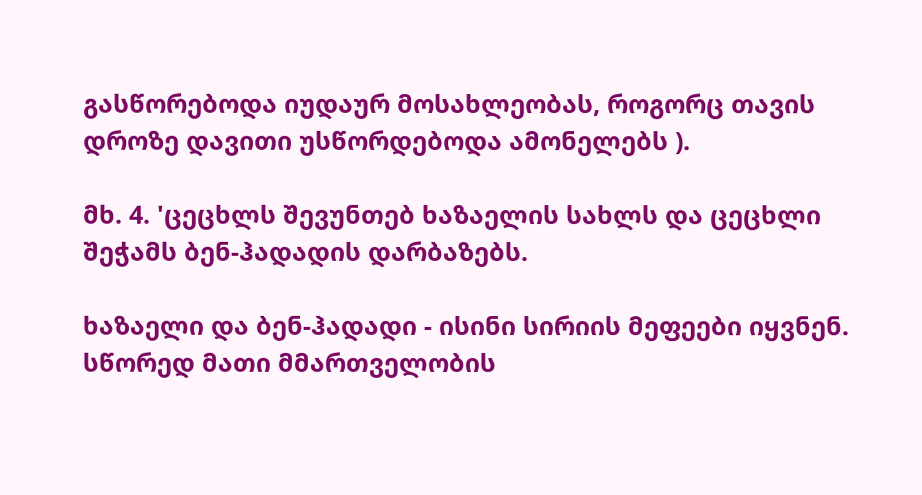გასწორებოდა იუდაურ მოსახლეობას, როგორც თავის დროზე დავითი უსწორდებოდა ამონელებს ).

მხ. 4. 'ცეცხლს შევუნთებ ხაზაელის სახლს და ცეცხლი შეჭამს ბენ-ჰადადის დარბაზებს.

ხაზაელი და ბენ-ჰადადი - ისინი სირიის მეფეები იყვნენ. სწორედ მათი მმართველობის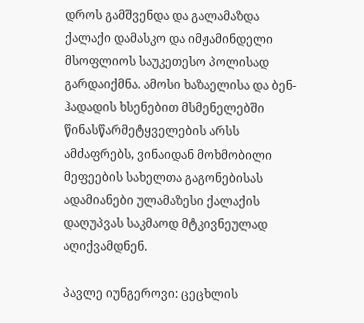დროს გამშვენდა და გალამაზდა ქალაქი დამასკო და იმჟამინდელი მსოფლიოს საუკეთესო პოლისად გარდაიქმნა. ამოსი ხაზაელისა და ბენ-ჰადადის ხსენებით მსმენელებში წინასწარმეტყველების არსს ამძაფრებს, ვინაიდან მოხმობილი მეფეების სახელთა გაგონებისას ადამიანები ულამაზესი ქალაქის დაღუპვას საკმაოდ მტკივნეულად აღიქვამდნენ.

პავლე იუნგეროვი: ცეცხლის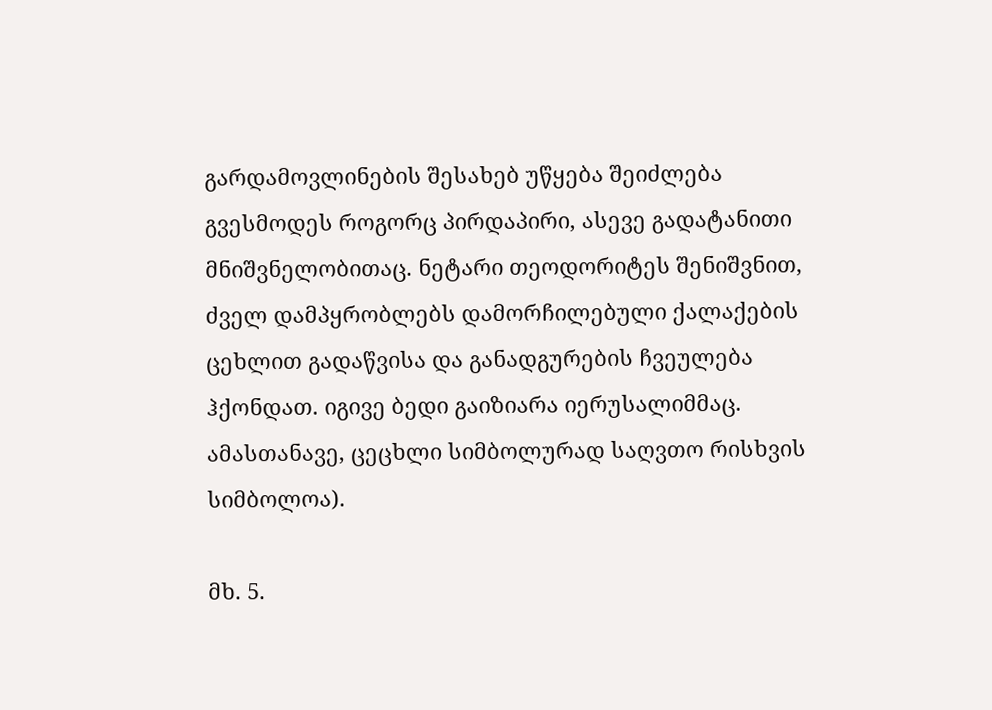გარდამოვლინების შესახებ უწყება შეიძლება გვესმოდეს როგორც პირდაპირი, ასევე გადატანითი მნიშვნელობითაც. ნეტარი თეოდორიტეს შენიშვნით, ძველ დამპყრობლებს დამორჩილებული ქალაქების ცეხლით გადაწვისა და განადგურების ჩვეულება ჰქონდათ. იგივე ბედი გაიზიარა იერუსალიმმაც. ამასთანავე, ცეცხლი სიმბოლურად საღვთო რისხვის სიმბოლოა).

მხ. 5.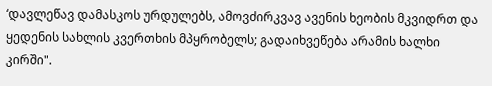‘დავლეწავ დამასკოს ურდულებს, ამოვძირკვავ ავენის ხეობის მკვიდრთ და ყედენის სახლის კვერთხის მპყრობელს; გადაიხვეწება არამის ხალხი კირში".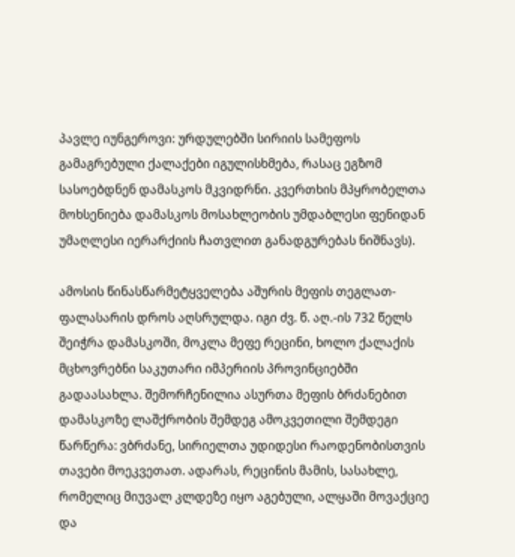პავლე იუნგეროვი: ურდულებში სირიის სამეფოს გამაგრებული ქალაქები იგულისხმება, რასაც ეგზომ სასოებდნენ დამასკოს მკვიდრნი. კვერთხის მპყრობელთა მოხსენიება დამასკოს მოსახლეობის უმდაბლესი ფენიდან უმაღლესი იერარქიის ჩათვლით განადგურებას ნიშნავს).

ამოსის წინასწარმეტყველება აშურის მეფის თეგლათ-ფალასარის დროს აღსრულდა. იგი ძვ. წ. აღ.-ის 732 წელს შეიჭრა დამასკოში, მოკლა მეფე რეცინი, ხოლო ქალაქის მცხოვრებნი საკუთარი იმპერიის პროვინციებში გადაასახლა. შემორჩენილია ასურთა მეფის ბრძანებით დამასკოზე ლაშქრობის შემდეგ ამოკვეთილი შემდეგი წარწერა: ვბრძანე, სირიელთა უდიდესი რაოდენობისთვის თავები მოეკვეთათ. ადარას, რეცინის მამის, სასახლე, რომელიც მიუვალ კლდეზე იყო აგებული, ალყაში მოვაქციე და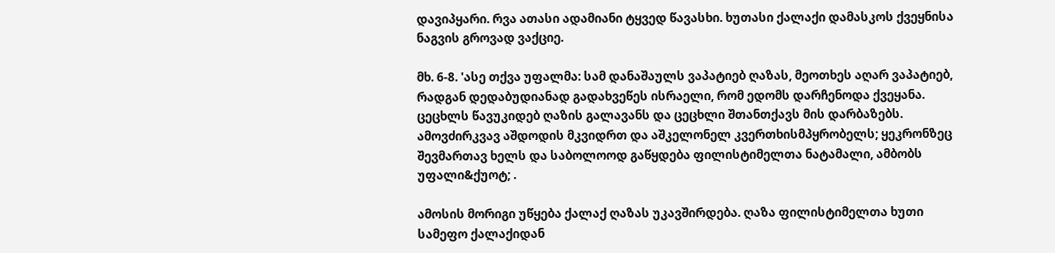დავიპყარი. რვა ათასი ადამიანი ტყვედ წავასხი. ხუთასი ქალაქი დამასკოს ქვეყნისა ნაგვის გროვად ვაქციე.

მხ. 6-8. 'ასე თქვა უფალმა: სამ დანაშაულს ვაპატიებ ღაზას, მეოთხეს აღარ ვაპატიებ, რადგან დედაბუდიანად გადახვეწეს ისრაელი, რომ ედომს დარჩენოდა ქვეყანა. ცეცხლს წავუკიდებ ღაზის გალავანს და ცეცხლი შთანთქავს მის დარბაზებს. ამოვძირკვავ აშდოდის მკვიდრთ და აშკელონელ კვერთხისმპყრობელს; ყეკრონზეც შევმართავ ხელს და საბოლოოდ გაწყდება ფილისტიმელთა ნატამალი, ამბობს უფალი&ქუოტ; .

ამოსის მორიგი უწყება ქალაქ ღაზას უკავშირდება. ღაზა ფილისტიმელთა ხუთი სამეფო ქალაქიდან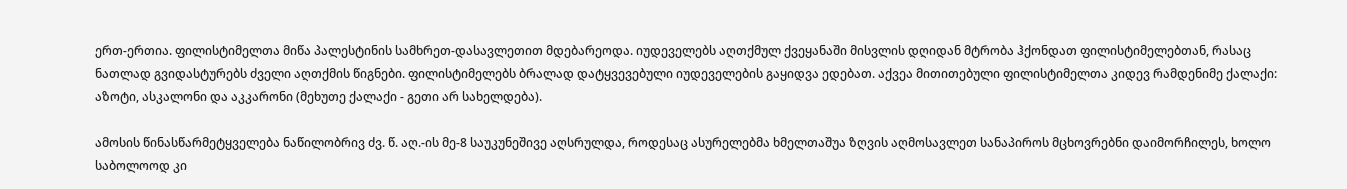ერთ-ერთია. ფილისტიმელთა მიწა პალესტინის სამხრეთ-დასავლეთით მდებარეოდა. იუდეველებს აღთქმულ ქვეყანაში მისვლის დღიდან მტრობა ჰქონდათ ფილისტიმელებთან, რასაც ნათლად გვიდასტურებს ძველი აღთქმის წიგნები. ფილისტიმელებს ბრალად დატყვევებული იუდეველების გაყიდვა ედებათ. აქვეა მითითებული ფილისტიმელთა კიდევ რამდენიმე ქალაქი: აზოტი, ასკალონი და აკკარონი (მეხუთე ქალაქი - გეთი არ სახელდება).

ამოსის წინასწარმეტყველება ნაწილობრივ ძვ. წ. აღ.-ის მე-8 საუკუნეშივე აღსრულდა, როდესაც ასურელებმა ხმელთაშუა ზღვის აღმოსავლეთ სანაპიროს მცხოვრებნი დაიმორჩილეს, ხოლო საბოლოოდ კი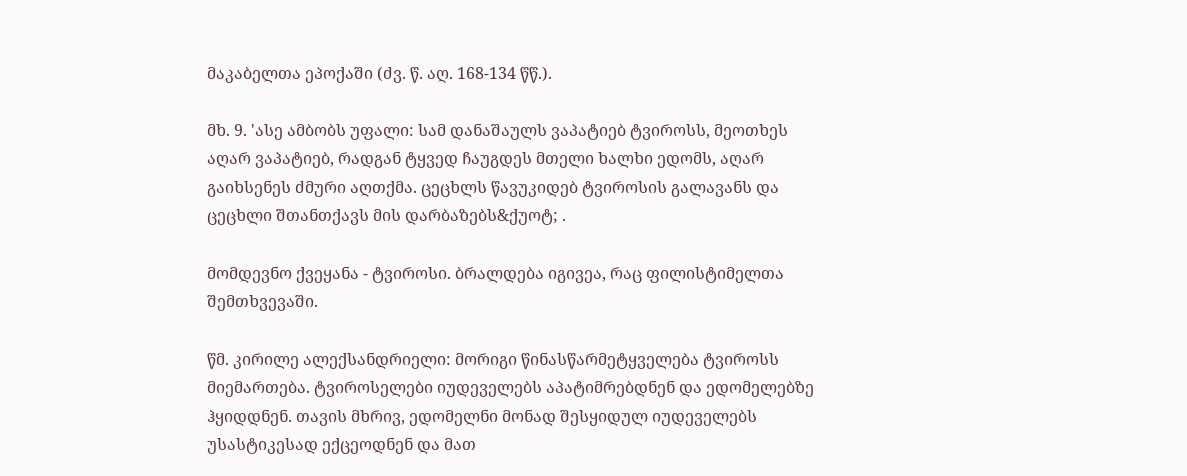მაკაბელთა ეპოქაში (ძვ. წ. აღ. 168-134 წწ.).

მხ. 9. 'ასე ამბობს უფალი: სამ დანაშაულს ვაპატიებ ტვიროსს, მეოთხეს აღარ ვაპატიებ, რადგან ტყვედ ჩაუგდეს მთელი ხალხი ედომს, აღარ გაიხსენეს ძმური აღთქმა. ცეცხლს წავუკიდებ ტვიროსის გალავანს და ცეცხლი შთანთქავს მის დარბაზებს&ქუოტ; .

მომდევნო ქვეყანა - ტვიროსი. ბრალდება იგივეა, რაც ფილისტიმელთა შემთხვევაში.

წმ. კირილე ალექსანდრიელი: მორიგი წინასწარმეტყველება ტვიროსს მიემართება. ტვიროსელები იუდეველებს აპატიმრებდნენ და ედომელებზე ჰყიდდნენ. თავის მხრივ, ედომელნი მონად შესყიდულ იუდეველებს უსასტიკესად ექცეოდნენ და მათ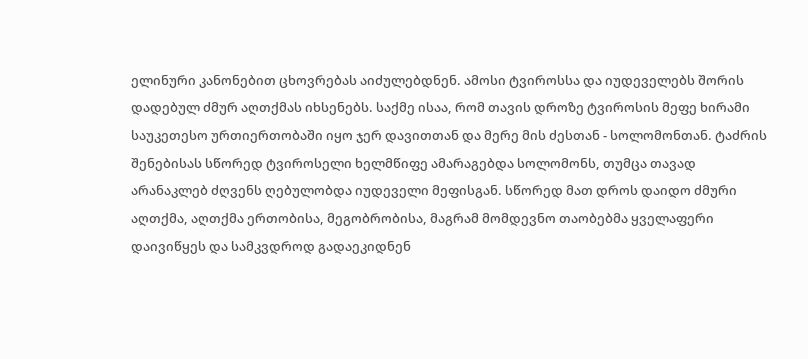ელინური კანონებით ცხოვრებას აიძულებდნენ. ამოსი ტვიროსსა და იუდეველებს შორის დადებულ ძმურ აღთქმას იხსენებს. საქმე ისაა, რომ თავის დროზე ტვიროსის მეფე ხირამი საუკეთესო ურთიერთობაში იყო ჯერ დავითთან და მერე მის ძესთან - სოლომონთან. ტაძრის შენებისას სწორედ ტვიროსელი ხელმწიფე ამარაგებდა სოლომონს, თუმცა თავად არანაკლებ ძღვენს ღებულობდა იუდეველი მეფისგან. სწორედ მათ დროს დაიდო ძმური აღთქმა, აღთქმა ერთობისა, მეგობრობისა, მაგრამ მომდევნო თაობებმა ყველაფერი დაივიწყეს და სამკვდროდ გადაეკიდნენ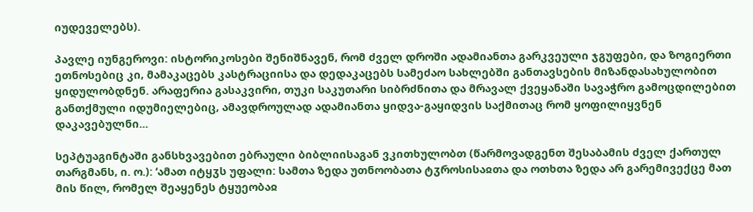იუდეველებს).

პავლე იუნგეროვი: ისტორიკოსები შენიშნავენ, რომ ძველ დროში ადამიანთა გარკვეული ჯგუფები, და ზოგიერთი ეთნოსებიც კი, მამაკაცებს კასტრაციისა და დედაკაცებს სამეძაო სახლებში განთავსების მიზანდასახულობით ყიდულობდნენ. არაფერია გასაკვირი, თუკი საკუთარი სიბრძნითა და მრავალ ქვეყანაში სავაჭრო გამოცდილებით განთქმული იდუმიელებიც, ამავდროულად ადამიანთა ყიდვა-გაყიდვის საქმითაც რომ ყოფილიყვნენ დაკავებულნი...

სეპტუაგინტაში განსხვავებით ებრაული ბიბლიისაგან ვკითხულობთ (წარმოვადგენთ შესაბამის ძველ ქართულ თარგმანს, ი. ო.): ‘ამათ იტყჳს უფალი: სამთა ზედა უთნოობათა ტჳროსისაჲთა და ოთხთა ზედა არ გარემივექცე მათ მის წილ, რომელ შეაყენეს ტყუეობაჲ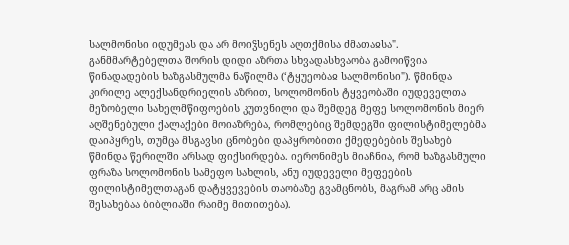სალმონისი იდუმეას და არ მოიჴსენეს აღთქმისა ძმათაჲსა". განმმარტებელთა შორის დიდი აზრთა სხვადასხვაობა გამოიწვია წინადადების ხაზგასმულმა ნაწილმა (‘ტყუეობაჲ სალმონისი"). წმინდა კირილე ალექსანდრიელის აზრით, სოლომონის ტყვეობაში იუდეველთა მეზობელი სახელმწიფოების კუთვნილი და შემდეგ მეფე სოლომონის მიერ აღშენებული ქალაქები მოიაზრება, რომლებიც შემდეგში ფილისტიმელებმა დაიპყრეს, თუმცა მსგავსი ცნობები დაპყრობითი ქმედებების შესახებ წმინდა წერილში არსად ფიქსირდება. იერონიმეს მიაჩნია, რომ ხაზგასმული ფრაზა სოლომონის სამეფო სახლის, ანუ იუდეველი მეფეების ფილისტიმელთაგან დატყვევების თაობაზე გვამცნობს, მაგრამ არც ამის შესახებაა ბიბლიაში რაიმე მითითება).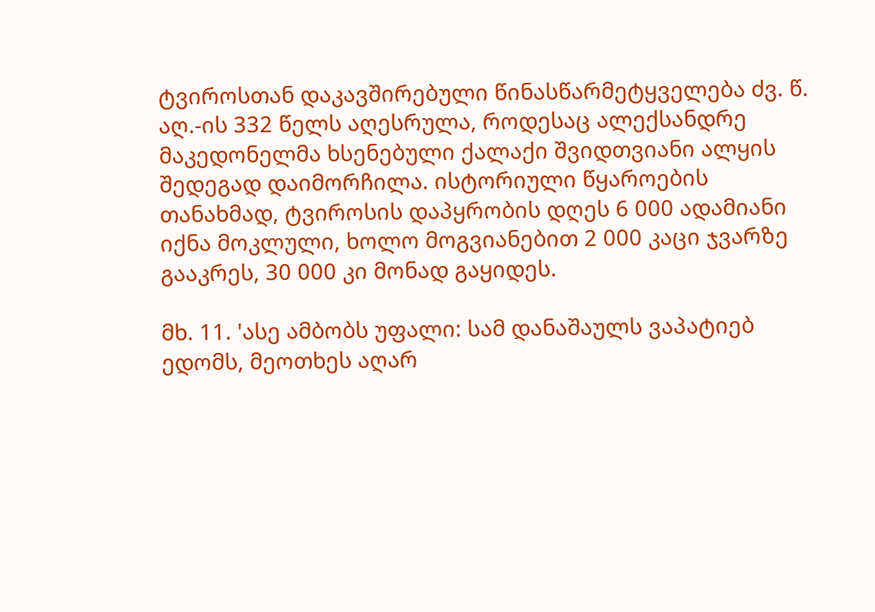ტვიროსთან დაკავშირებული წინასწარმეტყველება ძვ. წ. აღ.-ის 332 წელს აღესრულა, როდესაც ალექსანდრე მაკედონელმა ხსენებული ქალაქი შვიდთვიანი ალყის შედეგად დაიმორჩილა. ისტორიული წყაროების თანახმად, ტვიროსის დაპყრობის დღეს 6 000 ადამიანი იქნა მოკლული, ხოლო მოგვიანებით 2 000 კაცი ჯვარზე გააკრეს, 30 000 კი მონად გაყიდეს.

მხ. 11. 'ასე ამბობს უფალი: სამ დანაშაულს ვაპატიებ ედომს, მეოთხეს აღარ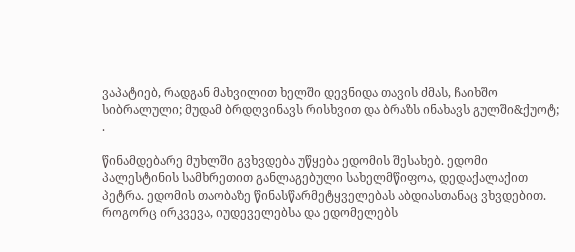ვაპატიებ, რადგან მახვილით ხელში დევნიდა თავის ძმას, ჩაიხშო სიბრალული; მუდამ ბრდღვინავს რისხვით და ბრაზს ინახავს გულში&ქუოტ; .

წინამდებარე მუხლში გვხვდება უწყება ედომის შესახებ. ედომი პალესტინის სამხრეთით განლაგებული სახელმწიფოა, დედაქალაქით პეტრა. ედომის თაობაზე წინასწარმეტყველებას აბდიასთანაც ვხვდებით. როგორც ირკვევა, იუდეველებსა და ედომელებს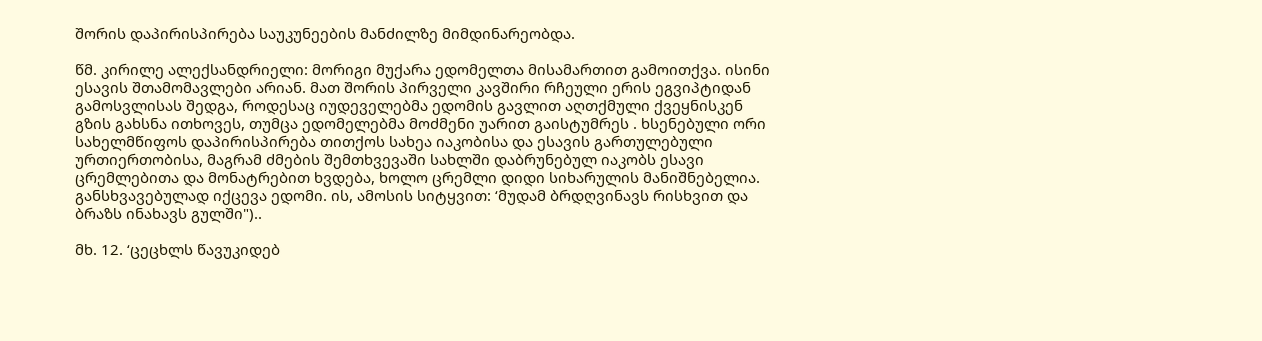შორის დაპირისპირება საუკუნეების მანძილზე მიმდინარეობდა.

წმ. კირილე ალექსანდრიელი: მორიგი მუქარა ედომელთა მისამართით გამოითქვა. ისინი ესავის შთამომავლები არიან. მათ შორის პირველი კავშირი რჩეული ერის ეგვიპტიდან გამოსვლისას შედგა, როდესაც იუდეველებმა ედომის გავლით აღთქმული ქვეყნისკენ გზის გახსნა ითხოვეს, თუმცა ედომელებმა მოძმენი უარით გაისტუმრეს . ხსენებული ორი სახელმწიფოს დაპირისპირება თითქოს სახეა იაკობისა და ესავის გართულებული ურთიერთობისა, მაგრამ ძმების შემთხვევაში სახლში დაბრუნებულ იაკობს ესავი ცრემლებითა და მონატრებით ხვდება, ხოლო ცრემლი დიდი სიხარულის მანიშნებელია. განსხვავებულად იქცევა ედომი. ის, ამოსის სიტყვით: ‘მუდამ ბრდღვინავს რისხვით და ბრაზს ინახავს გულში")..

მხ. 12. ‘ცეცხლს წავუკიდებ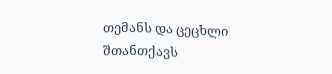თემანს და ცეცხლი შთანთქავს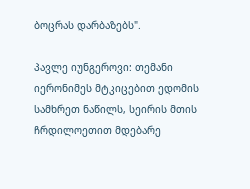ბოცრას დარბაზებს".

პავლე იუნგეროვი: თემანი იერონიმეს მტკიცებით ედომის სამხრეთ ნაწილს, სეირის მთის ჩრდილოეთით მდებარე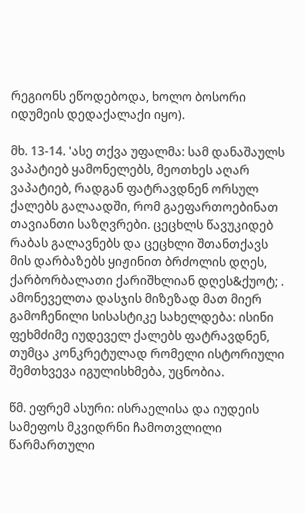რეგიონს ეწოდებოდა, ხოლო ბოსორი იდუმეის დედაქალაქი იყო).

მხ. 13-14. 'ასე თქვა უფალმა: სამ დანაშაულს ვაპატიებ ყამონელებს, მეოთხეს აღარ ვაპატიებ, რადგან ფატრავდნენ ორსულ ქალებს გალაადში, რომ გაეფართოებინათ თავიანთი საზღვრები. ცეცხლს წავუკიდებ რაბას გალავნებს და ცეცხლი შთანთქავს მის დარბაზებს ყიჟინით ბრძოლის დღეს, ქარბორბალათი ქარიშხლიან დღეს&ქუოტ; .
ამონეველთა დასჯის მიზეზად მათ მიერ გამოჩენილი სისასტიკე სახელდება: ისინი ფეხმძიმე იუდეველ ქალებს ფატრავდნენ, თუმცა კონკრეტულად რომელი ისტორიული შემთხვევა იგულისხმება, უცნობია.

წმ. ეფრემ ასური: ისრაელისა და იუდეის სამეფოს მკვიდრნი ჩამოთვლილი წარმართული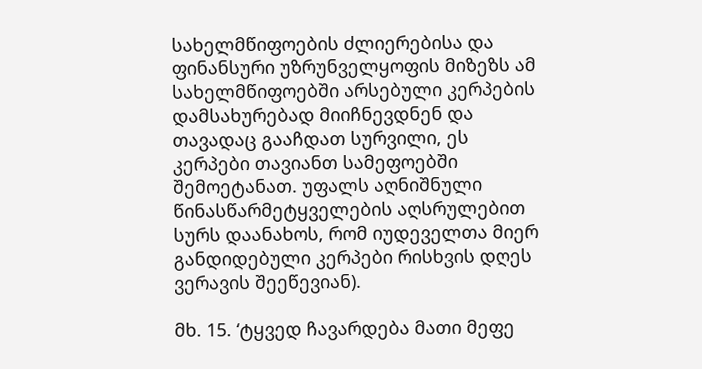სახელმწიფოების ძლიერებისა და ფინანსური უზრუნველყოფის მიზეზს ამ სახელმწიფოებში არსებული კერპების დამსახურებად მიიჩნევდნენ და თავადაც გააჩდათ სურვილი, ეს კერპები თავიანთ სამეფოებში შემოეტანათ. უფალს აღნიშნული წინასწარმეტყველების აღსრულებით სურს დაანახოს, რომ იუდეველთა მიერ განდიდებული კერპები რისხვის დღეს ვერავის შეეწევიან).

მხ. 15. ‘ტყვედ ჩავარდება მათი მეფე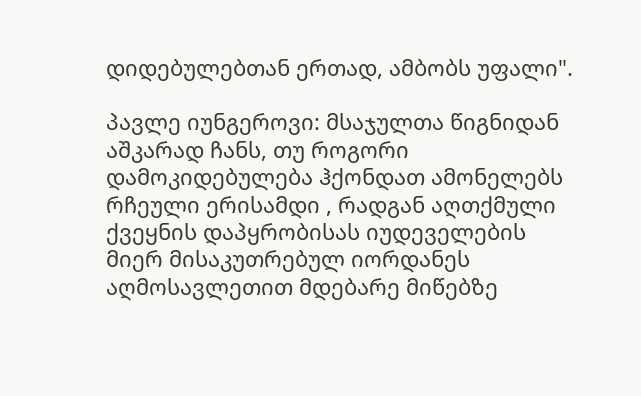დიდებულებთან ერთად, ამბობს უფალი".

პავლე იუნგეროვი: მსაჯულთა წიგნიდან აშკარად ჩანს, თუ როგორი დამოკიდებულება ჰქონდათ ამონელებს რჩეული ერისამდი , რადგან აღთქმული ქვეყნის დაპყრობისას იუდეველების მიერ მისაკუთრებულ იორდანეს აღმოსავლეთით მდებარე მიწებზე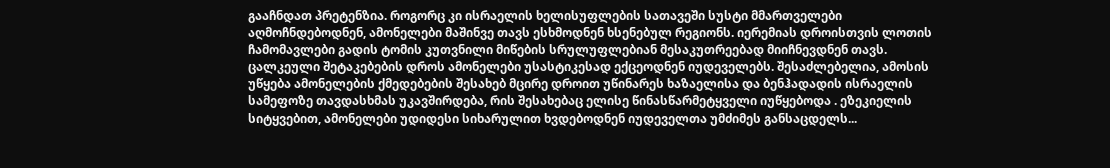გააჩნდათ პრეტენზია. როგორც კი ისრაელის ხელისუფლების სათავეში სუსტი მმართველები აღმოჩნდებოდნენ, ამონელები მაშინვე თავს ესხმოდნენ ხსენებულ რეგიონს. იერემიას დროისთვის ლოთის ჩამომავლები გადის ტომის კუთვნილი მიწების სრულუფლებიან მესაკუთრეებად მიიჩნევდნენ თავს. ცალკეული შეტაკებების დროს ამონელები უსასტიკესად ექცეოდნენ იუდეველებს. შესაძლებელია, ამოსის უწყება ამონელების ქმედებების შესახებ მცირე დროით უწინარეს ხაზაელისა და ბენჰადადის ისრაელის სამეფოზე თავდასხმას უკავშირდება, რის შესახებაც ელისე წინასწარმეტყველი იუწყებოდა . ეზეკიელის სიტყვებით, ამონელები უდიდესი სიხარულით ხვდებოდნენ იუდეველთა უმძიმეს განსაცდელს...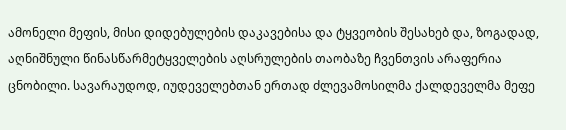ამონელი მეფის, მისი დიდებულების დაკავებისა და ტყვეობის შესახებ და, ზოგადად, აღნიშნული წინასწარმეტყველების აღსრულების თაობაზე ჩვენთვის არაფერია ცნობილი. სავარაუდოდ, იუდეველებთან ერთად ძლევამოსილმა ქალდეველმა მეფე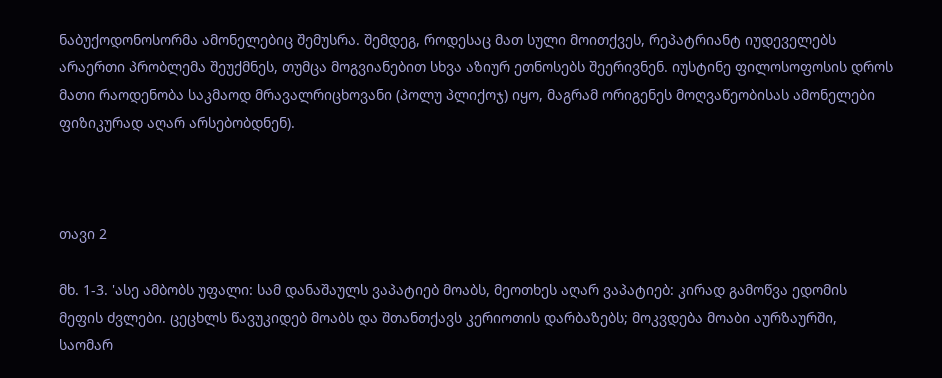ნაბუქოდონოსორმა ამონელებიც შემუსრა. შემდეგ, როდესაც მათ სული მოითქვეს, რეპატრიანტ იუდეველებს არაერთი პრობლემა შეუქმნეს, თუმცა მოგვიანებით სხვა აზიურ ეთნოსებს შეერივნენ. იუსტინე ფილოსოფოსის დროს მათი რაოდენობა საკმაოდ მრავალრიცხოვანი (პოლუ პლიქოჯ) იყო, მაგრამ ორიგენეს მოღვაწეობისას ამონელები ფიზიკურად აღარ არსებობდნენ).



თავი 2

მხ. 1-3. 'ასე ამბობს უფალი: სამ დანაშაულს ვაპატიებ მოაბს, მეოთხეს აღარ ვაპატიებ: კირად გამოწვა ედომის მეფის ძვლები. ცეცხლს წავუკიდებ მოაბს და შთანთქავს კერიოთის დარბაზებს; მოკვდება მოაბი აურზაურში, საომარ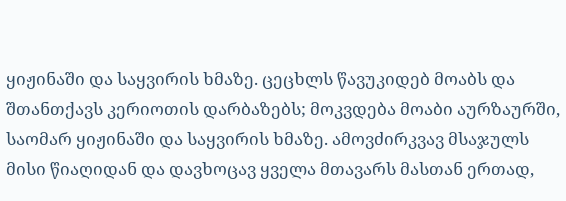ყიჟინაში და საყვირის ხმაზე. ცეცხლს წავუკიდებ მოაბს და შთანთქავს კერიოთის დარბაზებს; მოკვდება მოაბი აურზაურში, საომარ ყიჟინაში და საყვირის ხმაზე. ამოვძირკვავ მსაჯულს მისი წიაღიდან და დავხოცავ ყველა მთავარს მასთან ერთად,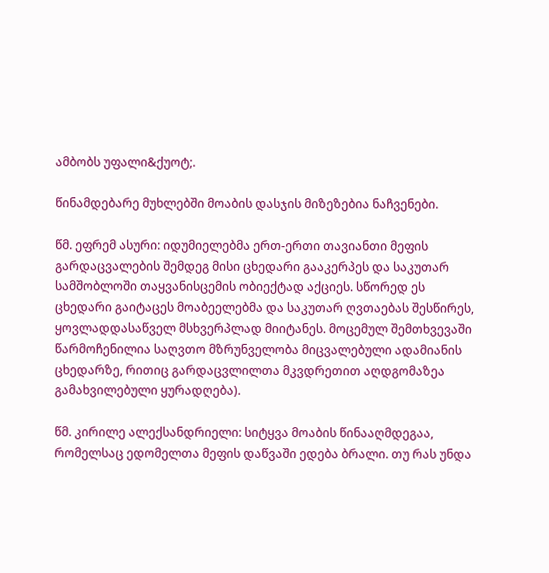ამბობს უფალი&ქუოტ;.

წინამდებარე მუხლებში მოაბის დასჯის მიზეზებია ნაჩვენები.

წმ. ეფრემ ასური: იდუმიელებმა ერთ-ერთი თავიანთი მეფის გარდაცვალების შემდეგ მისი ცხედარი გააკერპეს და საკუთარ სამშობლოში თაყვანისცემის ობიექტად აქციეს. სწორედ ეს ცხედარი გაიტაცეს მოაბეელებმა და საკუთარ ღვთაებას შესწირეს, ყოვლადდასაწველ მსხვერპლად მიიტანეს. მოცემულ შემთხვევაში წარმოჩენილია საღვთო მზრუნველობა მიცვალებული ადამიანის ცხედარზე, რითიც გარდაცვლილთა მკვდრეთით აღდგომაზეა გამახვილებული ყურადღება).

წმ. კირილე ალექსანდრიელი: სიტყვა მოაბის წინააღმდეგაა, რომელსაც ედომელთა მეფის დაწვაში ედება ბრალი. თუ რას უნდა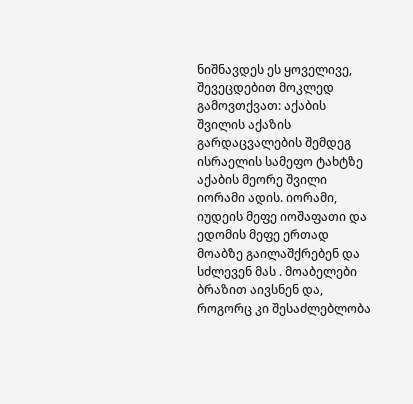ნიშნავდეს ეს ყოველივე, შევეცდებით მოკლედ გამოვთქვათ: აქაბის შვილის აქაზის გარდაცვალების შემდეგ ისრაელის სამეფო ტახტზე აქაბის მეორე შვილი იორამი ადის. იორამი, იუდეის მეფე იოშაფათი და ედომის მეფე ერთად მოაბზე გაილაშქრებენ და სძლევენ მას . მოაბელები ბრაზით აივსნენ და, როგორც კი შესაძლებლობა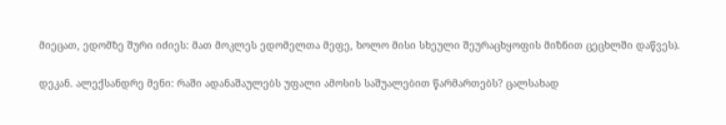მიეცათ, ედომზე შური იძიეს: მათ მოკლეს ედომელთა მეფე, ხოლო მისი სხეული შეურაცხყოფის მიზნით ცეცხლში დაწვეს).

დეკან. ალექსანდრე მენი: რაში ადანაშაულებს უფალი ამოსის საშუალებით წარმართებს? ცალსახად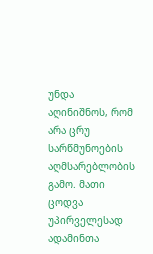უნდა აღინიშნოს, რომ არა ცრუ სარწმუნოების აღმსარებლობის გამო. მათი ცოდვა უპირველესად ადამინთა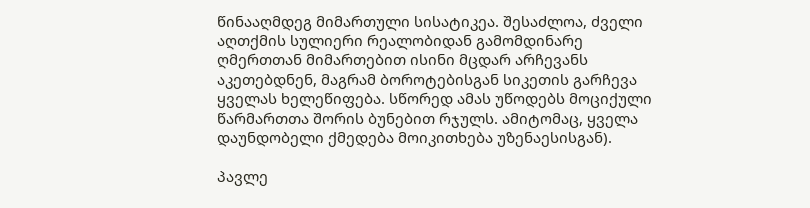წინააღმდეგ მიმართული სისატიკეა. შესაძლოა, ძველი აღთქმის სულიერი რეალობიდან გამომდინარე ღმერთთან მიმართებით ისინი მცდარ არჩევანს აკეთებდნენ, მაგრამ ბოროტებისგან სიკეთის გარჩევა ყველას ხელეწიფება. სწორედ ამას უწოდებს მოციქული წარმართთა შორის ბუნებით რჯულს. ამიტომაც, ყველა დაუნდობელი ქმედება მოიკითხება უზენაესისგან).

პავლე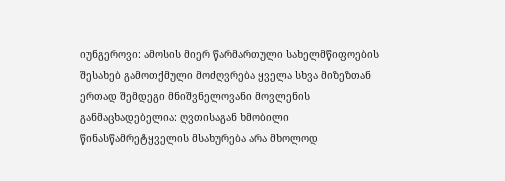იუნგეროვი: ამოსის მიერ წარმართული სახელმწიფოების შესახებ გამოთქმული მოძღვრება ყველა სხვა მიზეზთან ერთად შემდეგი მნიშვნელოვანი მოვლენის განმაცხადებელია: ღვთისაგან ხმობილი წინასწამრეტყველის მსახურება არა მხოლოდ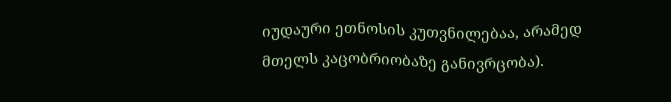იუდაური ეთნოსის კუთვნილებაა, არამედ მთელს კაცობრიობაზე განივრცობა).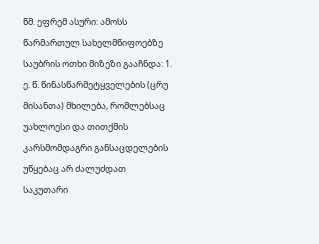წმ. ეფრემ ასური: ამოსს წარმართულ სახელმწიფოებზე საუბრის ოთხი მიზეზი გააჩნდა: 1. ე. წ. წინასწარმეტყველების (ცრუ მისანთა) მხილება, რომლებსაც უახლოესი და თითქმის კარსმომდაგრი განსაცდელების უწყებაც არ ძალუძდათ საკუთარი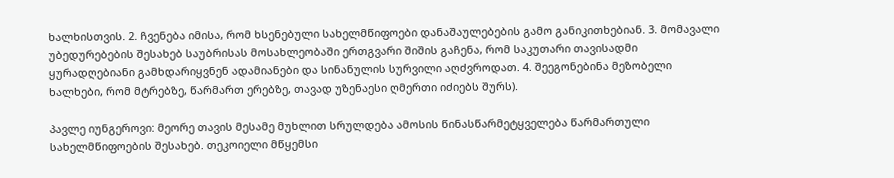ხალხისთვის. 2. ჩვენება იმისა, რომ ხსენებული სახელმწიფოები დანაშაულებების გამო განიკითხებიან. 3. მომავალი უბედურებების შესახებ საუბრისას მოსახლეობაში ერთგვარი შიშის გაჩენა, რომ საკუთარი თავისადმი ყურადღებიანი გამხდარიყვნენ ადამიანები და სინანულის სურვილი აღძვროდათ. 4. შეეგონებინა მეზობელი ხალხები, რომ მტრებზე, წარმართ ერებზე, თავად უზენაესი ღმერთი იძიებს შურს).

პავლე იუნგეროვი: მეორე თავის მესამე მუხლით სრულდება ამოსის წინასწარმეტყველება წარმართული სახელმწიფოების შესახებ. თეკოიელი მწყემსი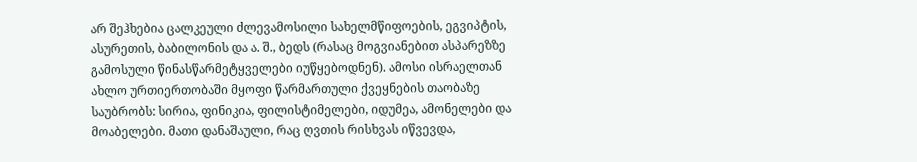არ შეჰხებია ცალკეული ძლევამოსილი სახელმწიფოების, ეგვიპტის, ასურეთის, ბაბილონის და ა. შ., ბედს (რასაც მოგვიანებით ასპარეზზე გამოსული წინასწარმეტყველები იუწყებოდნენ). ამოსი ისრაელთან ახლო ურთიერთობაში მყოფი წარმართული ქვეყნების თაობაზე საუბრობს: სირია, ფინიკია, ფილისტიმელები, იდუმეა, ამონელები და მოაბელები. მათი დანაშაული, რაც ღვთის რისხვას იწვევდა,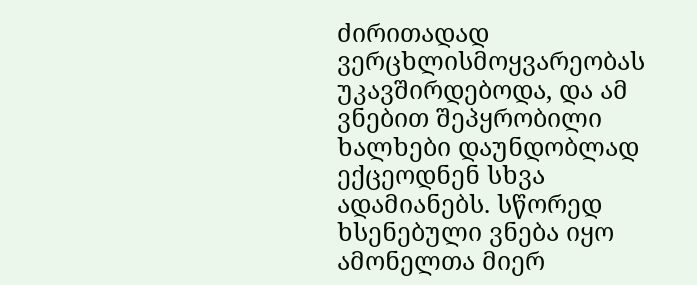ძირითადად ვერცხლისმოყვარეობას უკავშირდებოდა, და ამ ვნებით შეპყრობილი ხალხები დაუნდობლად ექცეოდნენ სხვა ადამიანებს. სწორედ ხსენებული ვნება იყო ამონელთა მიერ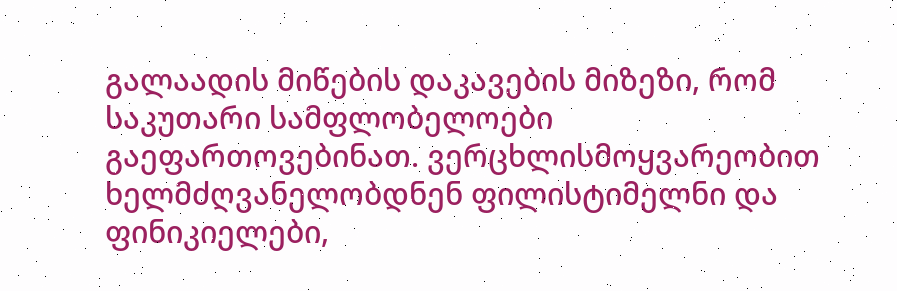გალაადის მიწების დაკავების მიზეზი, რომ საკუთარი სამფლობელოები გაეფართოვებინათ. ვერცხლისმოყვარეობით ხელმძღვანელობდნენ ფილისტიმელნი და ფინიკიელები,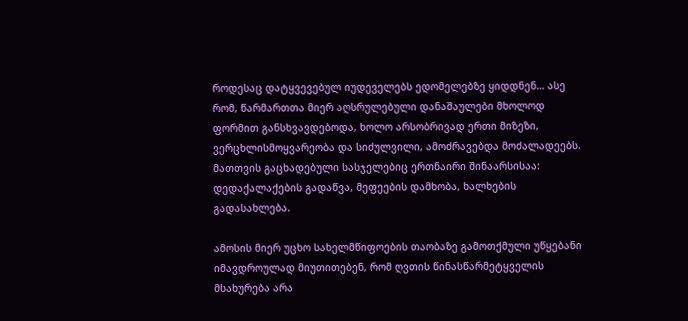როდესაც დატყვევებულ იუდეველებს ედომელებზე ყიდდნენ… ასე რომ, წარმართთა მიერ აღსრულებული დანაშაულები მხოლოდ ფორმით განსხვავდებოდა, ხოლო არსობრივად ერთი მიზეზი, ვერცხლისმოყვარეობა და სიძულვილი, ამოძრავებდა მოძალადეებს. მათთვის გაცხადებული სასჯელებიც ერთნაირი შინაარსისაა: დედაქალაქების გადაწვა, მეფეების დამხობა, ხალხების გადასახლება.

ამოსის მიერ უცხო სახელმწიფოების თაობაზე გამოთქმული უწყებანი იმავდროულად მიუთითებენ, რომ ღვთის წინასწარმეტყველის მსახურება არა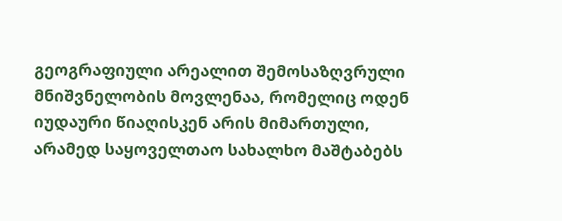გეოგრაფიული არეალით შემოსაზღვრული მნიშვნელობის მოვლენაა, რომელიც ოდენ იუდაური წიაღისკენ არის მიმართული, არამედ საყოველთაო სახალხო მაშტაბებს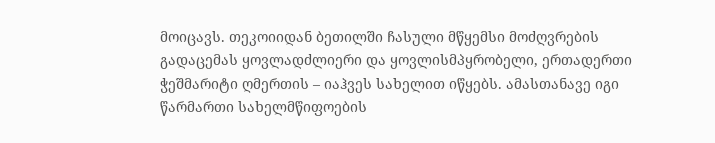მოიცავს. თეკოიიდან ბეთილში ჩასული მწყემსი მოძღვრების გადაცემას ყოვლადძლიერი და ყოვლისმპყრობელი, ერთადერთი ჭეშმარიტი ღმერთის – იაჰვეს სახელით იწყებს. ამასთანავე იგი წარმართი სახელმწიფოების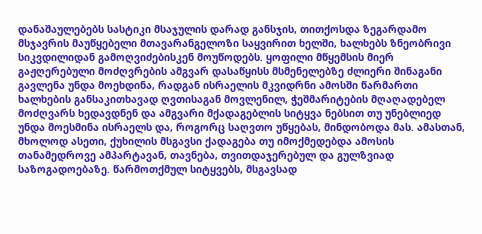დანაშაულებებს სასტიკი მსაჯულის დარად განსჯის, თითქოსდა ზეგარდამო მსჯავრის მაუწყებელი მთავარანგელოზი საყვირით ხელში, ხალხებს ზნეობრივი სიკვდილიდან გამოღვიძებისკენ მოუწოდებს. ყოფილი მწყემსის მიერ გაჟღერებული მოძღვრების ამგვარ დასაწყისს მსმენელებზე ძლიერი შინაგანი გავლენა უნდა მოეხდინა, რადგან ისრაელის მკვიდრნი ამოსში წარმართი ხალხების განსაკითხავად ღვთისაგან მოვლენილ, ჭეშმარიტების მღაღადებელ მოძღვარს ხედავდნენ და ამგვარი მქადაგებლის სიტყვა ნებსით თუ უნებლიედ უნდა მოესმინა ისრაელს და, როგორც საღვთო უწყებას, მინდობოდა მას. ამასთან, მხოლოდ ასეთი, ქუხილის მსგავსი ქადაგება თუ იმოქმედებდა ამოსის თანამედროვე ამპარტავან, თავნება, თვითდაჯერებულ და გულზვიად საზოგადოებაზე. წარმოთქმულ სიტყვებს, მსგავსად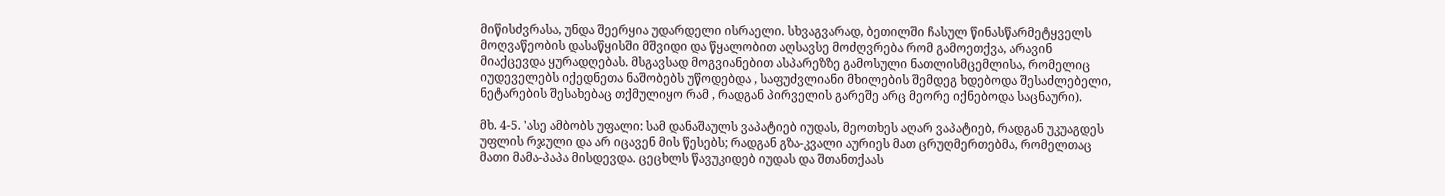მიწისძვრასა, უნდა შეერყია უდარდელი ისრაელი. სხვაგვარად, ბეთილში ჩასულ წინასწარმეტყველს მოღვაწეობის დასაწყისში მშვიდი და წყალობით აღსავსე მოძღვრება რომ გამოეთქვა, არავინ მიაქცევდა ყურადღებას. მსგავსად მოგვიანებით ასპარეზზე გამოსული ნათლისმცემლისა, რომელიც იუდეველებს იქედნეთა ნაშობებს უწოდებდა , საფუძვლიანი მხილების შემდეგ ხდებოდა შესაძლებელი, ნეტარების შესახებაც თქმულიყო რამ , რადგან პირველის გარეშე არც მეორე იქნებოდა საცნაური).

მხ. 4-5. 'ასე ამბობს უფალი: სამ დანაშაულს ვაპატიებ იუდას, მეოთხეს აღარ ვაპატიებ, რადგან უკუაგდეს უფლის რჯული და არ იცავენ მის წესებს; რადგან გზა-კვალი აურიეს მათ ცრუღმერთებმა, რომელთაც მათი მამა-პაპა მისდევდა. ცეცხლს წავუკიდებ იუდას და შთანთქაას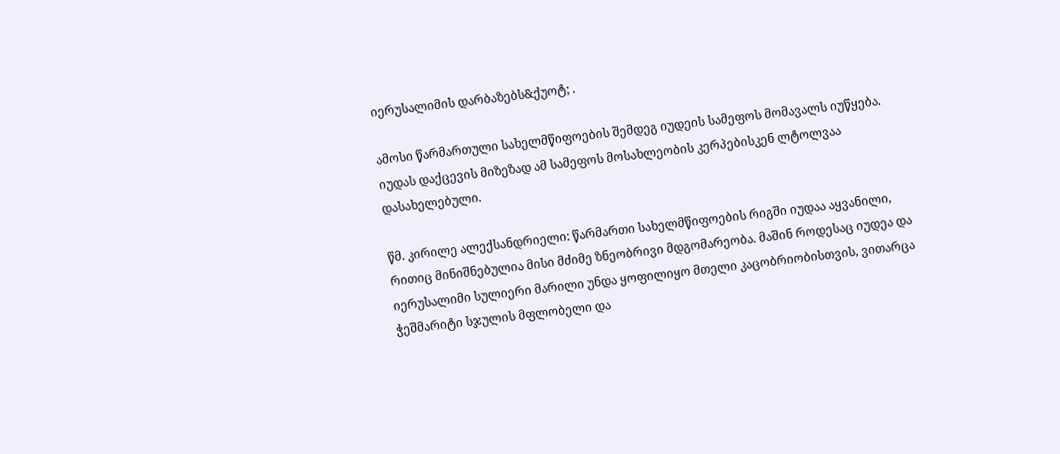იერუსალიმის დარბაზებს&ქუოტ; .

ამოსი წარმართული სახელმწიფოების შემდეგ იუდეის სამეფოს მომავალს იუწყება. იუდას დაქცევის მიზეზად ამ სამეფოს მოსახლეობის კერპებისკენ ლტოლვაა დასახელებული.

წმ. კირილე ალექსანდრიელი: წარმართი სახელმწიფოების რიგში იუდაა აყვანილი, რითიც მინიშნებულია მისი მძიმე ზნეობრივი მდგომარეობა. მაშინ როდესაც იუდეა და იერუსალიმი სულიერი მარილი უნდა ყოფილიყო მთელი კაცობრიობისთვის, ვითარცა ჭეშმარიტი სჯულის მფლობელი და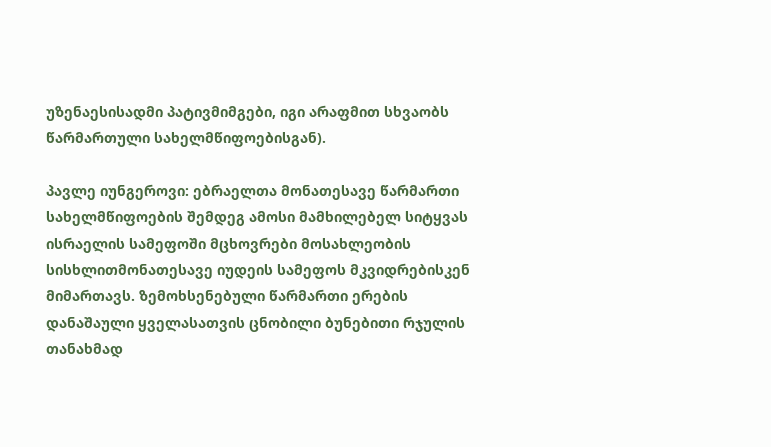უზენაესისადმი პატივმიმგები, იგი არაფმით სხვაობს წარმართული სახელმწიფოებისგან).

პავლე იუნგეროვი: ებრაელთა მონათესავე წარმართი სახელმწიფოების შემდეგ ამოსი მამხილებელ სიტყვას ისრაელის სამეფოში მცხოვრები მოსახლეობის სისხლითმონათესავე იუდეის სამეფოს მკვიდრებისკენ მიმართავს. ზემოხსენებული წარმართი ერების დანაშაული ყველასათვის ცნობილი ბუნებითი რჯულის თანახმად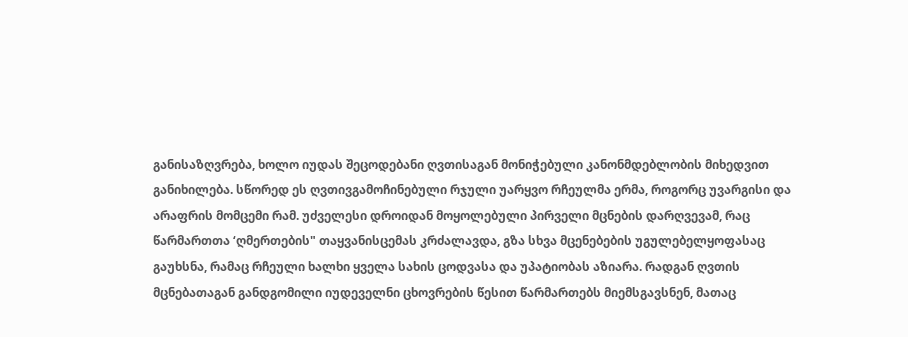განისაზღვრება, ხოლო იუდას შეცოდებანი ღვთისაგან მონიჭებული კანონმდებლობის მიხედვით განიხილება. სწორედ ეს ღვთივგამოჩინებული რჯული უარყვო რჩეულმა ერმა, როგორც უვარგისი და არაფრის მომცემი რამ. უძველესი დროიდან მოყოლებული პირველი მცნების დარღვევამ, რაც წარმართთა ‘ღმერთების" თაყვანისცემას კრძალავდა, გზა სხვა მცენებების უგულებელყოფასაც გაუხსნა, რამაც რჩეული ხალხი ყველა სახის ცოდვასა და უპატიობას აზიარა. რადგან ღვთის მცნებათაგან განდგომილი იუდეველნი ცხოვრების წესით წარმართებს მიემსგავსნენ, მათაც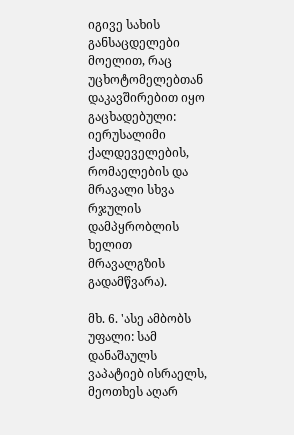იგივე სახის განსაცდელები მოელით, რაც უცხოტომელებთან დაკავშირებით იყო გაცხადებული: იერუსალიმი ქალდეველების, რომაელების და მრავალი სხვა რჯულის დამპყრობლის ხელით მრავალგზის გადამწვარა).

მხ. 6. 'ასე ამბობს უფალი: სამ დანაშაულს ვაპატიებ ისრაელს, მეოთხეს აღარ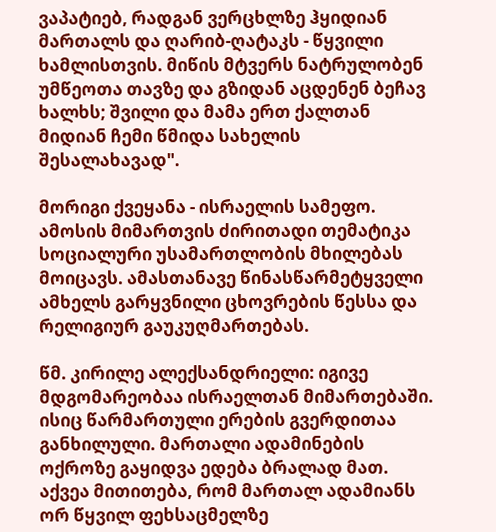ვაპატიებ, რადგან ვერცხლზე ჰყიდიან მართალს და ღარიბ-ღატაკს - წყვილი ხამლისთვის. მიწის მტვერს ნატრულობენ უმწეოთა თავზე და გზიდან აცდენენ ბეჩავ ხალხს; შვილი და მამა ერთ ქალთან მიდიან ჩემი წმიდა სახელის შესალახავად".

მორიგი ქვეყანა - ისრაელის სამეფო. ამოსის მიმართვის ძირითადი თემატიკა სოციალური უსამართლობის მხილებას მოიცავს. ამასთანავე წინასწარმეტყველი ამხელს გარყვნილი ცხოვრების წესსა და რელიგიურ გაუკუღმართებას.

წმ. კირილე ალექსანდრიელი: იგივე მდგომარეობაა ისრაელთან მიმართებაში. ისიც წარმართული ერების გვერდითაა განხილული. მართალი ადამინების ოქროზე გაყიდვა ედება ბრალად მათ. აქვეა მითითება, რომ მართალ ადამიანს ორ წყვილ ფეხსაცმელზე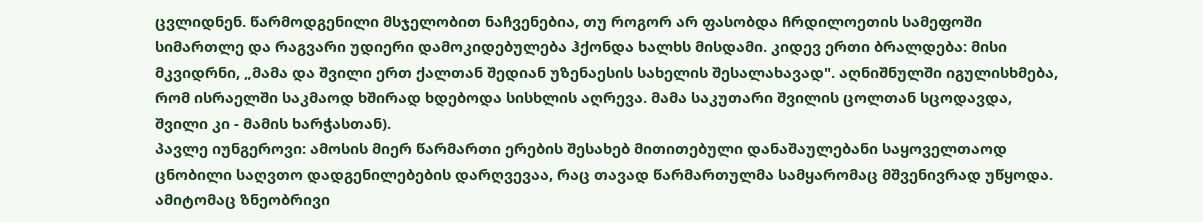ცვლიდნენ. წარმოდგენილი მსჯელობით ნაჩვენებია, თუ როგორ არ ფასობდა ჩრდილოეთის სამეფოში სიმართლე და რაგვარი უდიერი დამოკიდებულება ჰქონდა ხალხს მისდამი. კიდევ ერთი ბრალდება: მისი მკვიდრნი, „მამა და შვილი ერთ ქალთან შედიან უზენაესის სახელის შესალახავად". აღნიშნულში იგულისხმება, რომ ისრაელში საკმაოდ ხშირად ხდებოდა სისხლის აღრევა. მამა საკუთარი შვილის ცოლთან სცოდავდა, შვილი კი - მამის ხარჭასთან).
პავლე იუნგეროვი: ამოსის მიერ წარმართი ერების შესახებ მითითებული დანაშაულებანი საყოველთაოდ ცნობილი საღვთო დადგენილებების დარღვევაა, რაც თავად წარმართულმა სამყარომაც მშვენივრად უწყოდა. ამიტომაც ზნეობრივი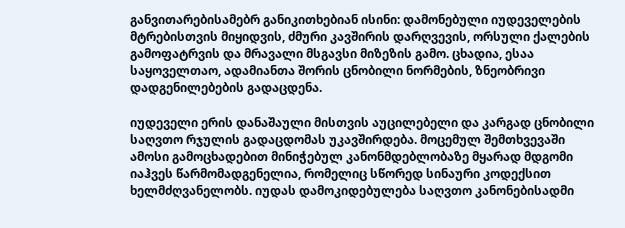განვითარებისამებრ განიკითხებიან ისინი: დამონებული იუდეველების მტრებისთვის მიყიდვის, ძმური კავშირის დარღვევის, ორსული ქალების გამოფატრვის და მრავალი მსგავსი მიზეზის გამო. ცხადია, ესაა საყოველთაო, ადამიანთა შორის ცნობილი ნორმების, ზნეობრივი დადგენილებების გადაცდენა.

იუდეველი ერის დანაშაული მისთვის აუცილებელი და კარგად ცნობილი საღვთო რჯულის გადაცდომას უკავშირდება. მოცემულ შემთხვევაში ამოსი გამოცხადებით მინიჭებულ კანონმდებლობაზე მყარად მდგომი იაჰვეს წარმომადგენელია, რომელიც სწორედ სინაური კოდექსით ხელმძღვანელობს. იუდას დამოკიდებულება საღვთო კანონებისადმი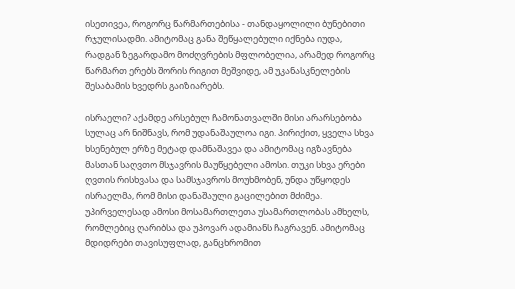ისეთივეა, როგორც წარმართებისა - თანდაყოლილი ბუნებითი რჯულისადმი. ამიტომაც განა შეწყალებული იქნება იუდა, რადგან ზეგარდამო მოძღვრების მფლობელია, არამედ როგორც წარმართ ერებს შორის რიგით მეშვიდე, ამ უკანასკნელების შესაბამის ხვედრს გაიზიარებს.

ისრაელი? აქამდე არსებულ ჩამონათვალში მისი არარსებობა სულაც არ ნიშნავს, რომ უდანაშაულოა იგი. პირიქით, ყველა სხვა ხსენებულ ერზე მეტად დამნაშავეა და ამიტომაც იგზავნება მასთან საღვთო მსჯავრის მაუწყებელი ამოსი. თუკი სხვა ერები ღვთის რისხვასა და სამსჯავროს მოუხმობენ, უნდა უწყოდეს ისრაელმა, რომ მისი დანაშაული გაცილებით მძიმეა. უპირველესად ამოსი მოსამართლეთა უსამართლობას ამხელს, რომლებიც ღარიბსა და უპოვარ ადამიანს ჩაგრავენ. ამიტომაც მდიდრები თავისუფლად, განცხრომით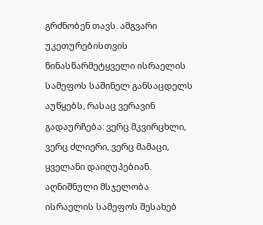გრძნობენ თავს. ამგვარი უკეთურებისთვის წინასწარმეტყველი ისრაელის სამეფოს საშინელ განსაცდელს აუწყებს, რასაც ვერავინ გადაურჩება: ვერც მკვირცხლი, ვერც ძლიერი, ვერც მამაცი, ყველანი დაიღუპებიან. აღნიშნული მსჯელობა ისრაელის სამეფოს შესახებ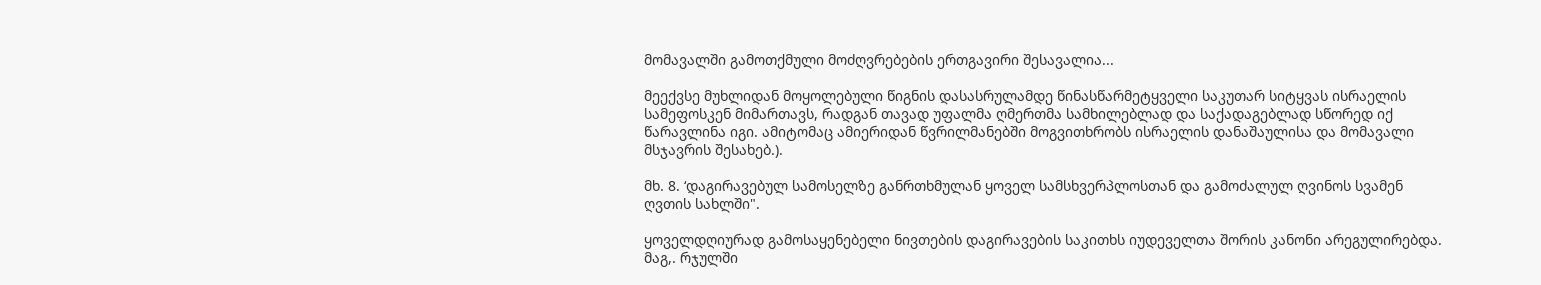მომავალში გამოთქმული მოძღვრებების ერთგავირი შესავალია...

მეექვსე მუხლიდან მოყოლებული წიგნის დასასრულამდე წინასწარმეტყველი საკუთარ სიტყვას ისრაელის სამეფოსკენ მიმართავს, რადგან თავად უფალმა ღმერთმა სამხილებლად და საქადაგებლად სწორედ იქ წარავლინა იგი. ამიტომაც ამიერიდან წვრილმანებში მოგვითხრობს ისრაელის დანაშაულისა და მომავალი მსჯავრის შესახებ.).

მხ. 8. ‘დაგირავებულ სამოსელზე განრთხმულან ყოველ სამსხვერპლოსთან და გამოძალულ ღვინოს სვამენ ღვთის სახლში".

ყოველდღიურად გამოსაყენებელი ნივთების დაგირავების საკითხს იუდეველთა შორის კანონი არეგულირებდა. მაგ,. რჯულში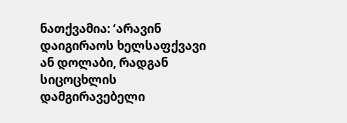ნათქვამია: ‘არავინ დაიგირაოს ხელსაფქვავი ან დოლაბი, რადგან სიცოცხლის დამგირავებელი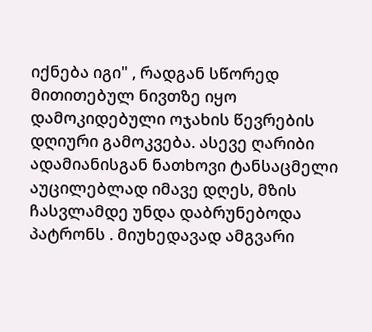იქნება იგი" , რადგან სწორედ მითითებულ ნივთზე იყო დამოკიდებული ოჯახის წევრების დღიური გამოკვება. ასევე ღარიბი ადამიანისგან ნათხოვი ტანსაცმელი აუცილებლად იმავე დღეს, მზის ჩასვლამდე უნდა დაბრუნებოდა პატრონს . მიუხედავად ამგვარი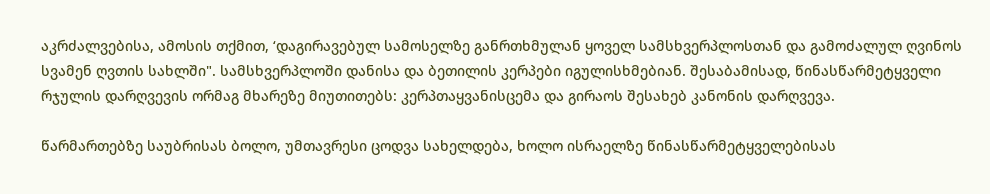აკრძალვებისა, ამოსის თქმით, ‘დაგირავებულ სამოსელზე განრთხმულან ყოველ სამსხვერპლოსთან და გამოძალულ ღვინოს სვამენ ღვთის სახლში". სამსხვერპლოში დანისა და ბეთილის კერპები იგულისხმებიან. შესაბამისად, წინასწარმეტყველი რჯულის დარღვევის ორმაგ მხარეზე მიუთითებს: კერპთაყვანისცემა და გირაოს შესახებ კანონის დარღვევა.

წარმართებზე საუბრისას ბოლო, უმთავრესი ცოდვა სახელდება, ხოლო ისრაელზე წინასწარმეტყველებისას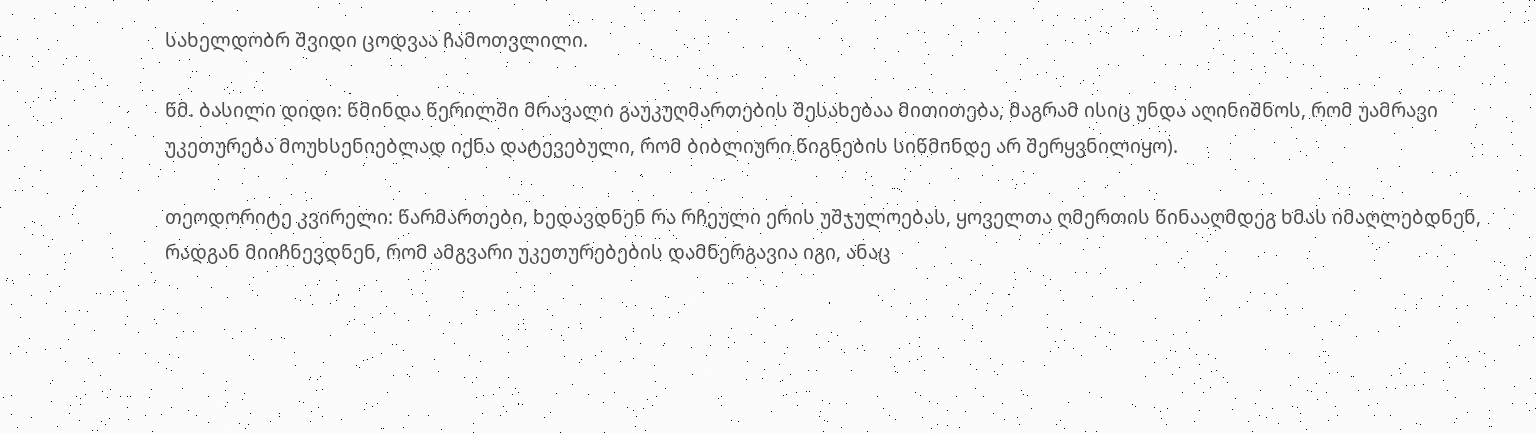სახელდობრ შვიდი ცოდვაა ჩამოთვლილი.

წმ. ბასილი დიდი: წმინდა წერილში მრავალი გაუკუღმართების შესახებაა მითითება, მაგრამ ისიც უნდა აღინიშნოს, რომ უამრავი უკეთურება მოუხსენიებლად იქნა დატევებული, რომ ბიბლიური წიგნების სიწმინდე არ შერყვნილიყო).

თეოდორიტე კვირელი: წარმართები, ხედავდნენ რა რჩეული ერის უშჯულოებას, ყოველთა ღმერთის წინააღმდეგ ხმას იმაღლებდნენ, რადგან მიიჩნევდნენ, რომ ამგვარი უკეთურებების დამნერგავია იგი, ანაც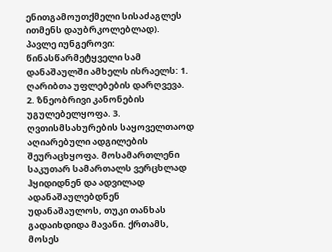ენითგამოუთქმელი სისაძაგლეს ითმენს დაუბრკოლებლად).
პავლე იუნგეროვი: წინასწარმეტყველი სამ დანაშაულში ამხელს ისრაელს: 1. ღარიბთა უფლებების დარღვევა. 2. ზნეობრივი კანონების უგულებელყოფა. 3. ღვთისმსახურების საყოველთაოდ აღიარებული ადგილების შეურაცხყოფა. მოსამართლენი საკუთარ სამართალს ვერცხლად ჰყიდიდნენ და ადვილად ადანაშაულებდნენ უდანაშაულოს, თუკი თანხას გადაიხდიდა მავანი. ქრთამს, მოსეს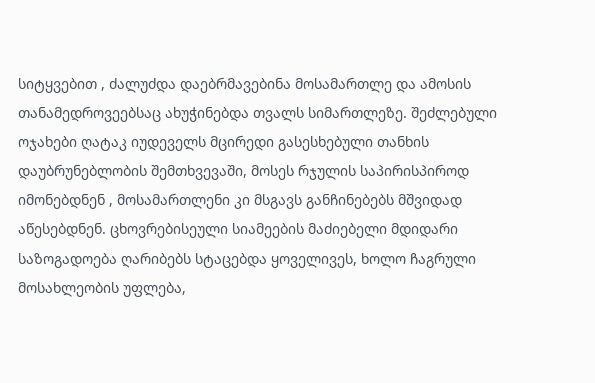სიტყვებით , ძალუძდა დაებრმავებინა მოსამართლე და ამოსის თანამედროვეებსაც ახუჭინებდა თვალს სიმართლეზე. შეძლებული ოჯახები ღატაკ იუდეველს მცირედი გასესხებული თანხის დაუბრუნებლობის შემთხვევაში, მოსეს რჯულის საპირისპიროდ იმონებდნენ , მოსამართლენი კი მსგავს განჩინებებს მშვიდად აწესებდნენ. ცხოვრებისეული სიამეების მაძიებელი მდიდარი საზოგადოება ღარიბებს სტაცებდა ყოველივეს, ხოლო ჩაგრული მოსახლეობის უფლება,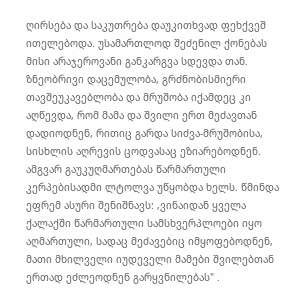ღირსება და საკუთრება დაუკითხვად ფეხქვეშ ითელებოდა. უსამართლოდ შეძენილ ქონებას მისი არაჯეროვანი განკარგვა სდევდა თან. ზნეობრივი დაცემულობა, გრძნობისმიერი თავშეუკავებლობა და მრუშობა იქამდეც კი აღწევდა, რომ მამა და შვილი ერთ მეძავთან დადიოდნენ, რითიც გარდა სიძვა-მრუშობისა, სისხლის აღრევის ცოდვასაც ეზიარებოდნენ. ამგვარ გაუკუღმართებას წარმართული კერპებისადმი ლტოლვა უწყობდა ხელს. წმინდა ეფრემ ასური შენიშნავს: ‚ვინაიდან ყველა ქალაქში წარმართული სამსხვერპლოები იყო აღმართული, სადაც მეძავებიც იმყოფებოდნენ, მათი მხილველი იუდეველი მამები შვილებთან ერთად ეძლეოდნენ გარყვნილებას" .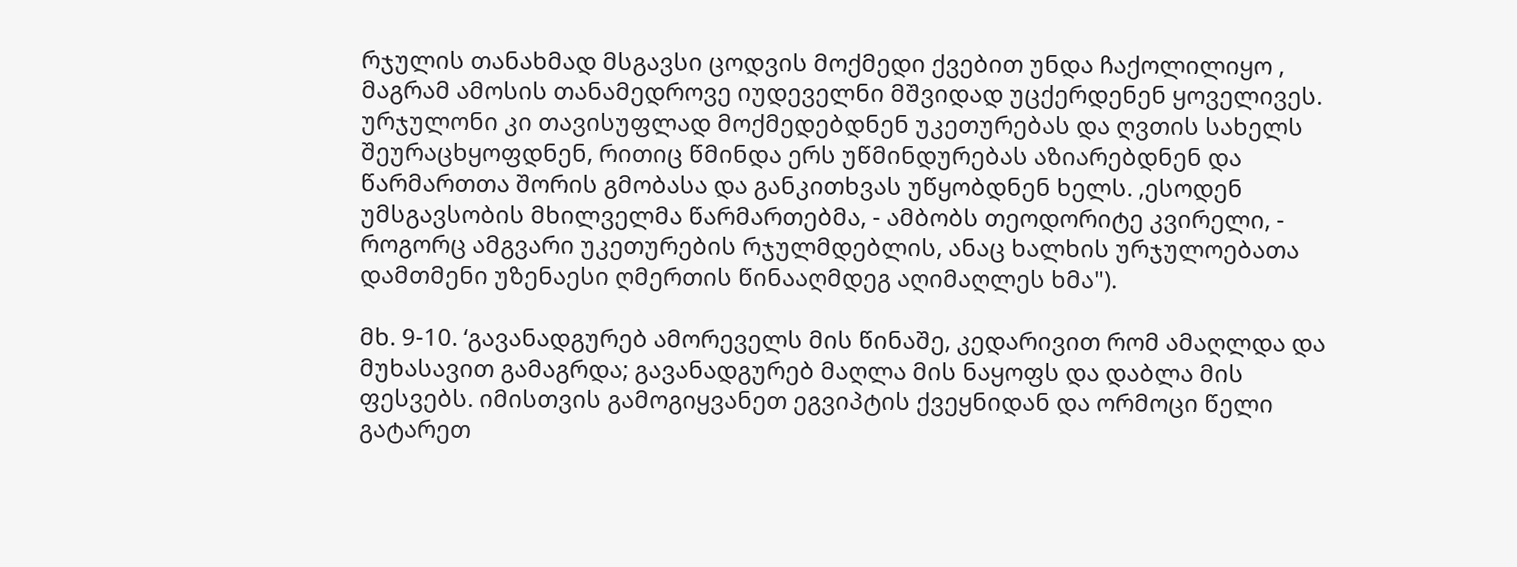რჯულის თანახმად მსგავსი ცოდვის მოქმედი ქვებით უნდა ჩაქოლილიყო , მაგრამ ამოსის თანამედროვე იუდეველნი მშვიდად უცქერდენენ ყოველივეს. ურჯულონი კი თავისუფლად მოქმედებდნენ უკეთურებას და ღვთის სახელს შეურაცხყოფდნენ, რითიც წმინდა ერს უწმინდურებას აზიარებდნენ და წარმართთა შორის გმობასა და განკითხვას უწყობდნენ ხელს. ‚ესოდენ უმსგავსობის მხილველმა წარმართებმა, - ამბობს თეოდორიტე კვირელი, - როგორც ამგვარი უკეთურების რჯულმდებლის, ანაც ხალხის ურჯულოებათა დამთმენი უზენაესი ღმერთის წინააღმდეგ აღიმაღლეს ხმა").

მხ. 9-10. ‘გავანადგურებ ამორეველს მის წინაშე, კედარივით რომ ამაღლდა და მუხასავით გამაგრდა; გავანადგურებ მაღლა მის ნაყოფს და დაბლა მის ფესვებს. იმისთვის გამოგიყვანეთ ეგვიპტის ქვეყნიდან და ორმოცი წელი გატარეთ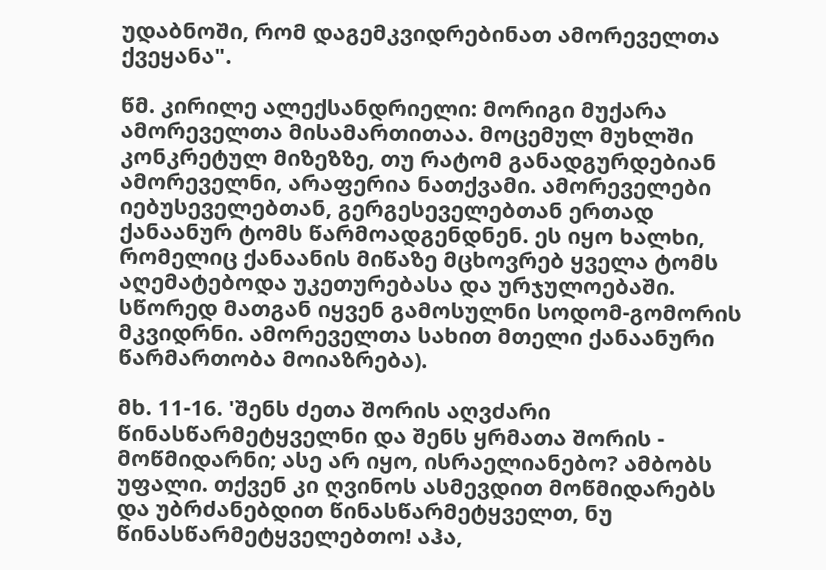უდაბნოში, რომ დაგემკვიდრებინათ ამორეველთა ქვეყანა".

წმ. კირილე ალექსანდრიელი: მორიგი მუქარა ამორეველთა მისამართითაა. მოცემულ მუხლში კონკრეტულ მიზეზზე, თუ რატომ განადგურდებიან ამორეველნი, არაფერია ნათქვამი. ამორეველები იებუსეველებთან, გერგესეველებთან ერთად ქანაანურ ტომს წარმოადგენდნენ. ეს იყო ხალხი, რომელიც ქანაანის მიწაზე მცხოვრებ ყველა ტომს აღემატებოდა უკეთურებასა და ურჯულოებაში. სწორედ მათგან იყვენ გამოსულნი სოდომ-გომორის მკვიდრნი. ამორეველთა სახით მთელი ქანაანური წარმართობა მოიაზრება).

მხ. 11-16. 'შენს ძეთა შორის აღვძარი წინასწარმეტყველნი და შენს ყრმათა შორის - მოწმიდარნი; ასე არ იყო, ისრაელიანებო? ამბობს უფალი. თქვენ კი ღვინოს ასმევდით მოწმიდარებს და უბრძანებდით წინასწარმეტყველთ, ნუ წინასწარმეტყველებთო! აჰა,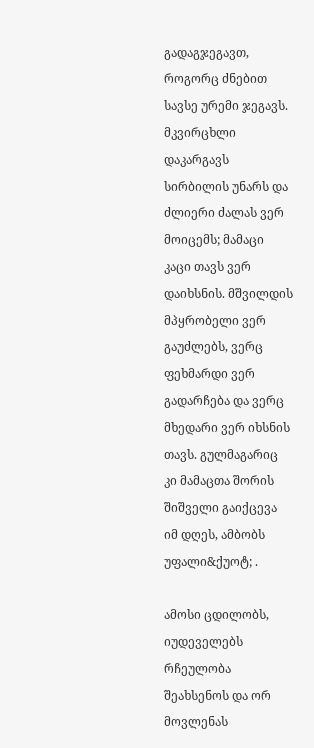გადაგჯეგავთ, როგორც ძნებით სავსე ურემი ჯეგავს. მკვირცხლი დაკარგავს სირბილის უნარს და ძლიერი ძალას ვერ მოიცემს; მამაცი კაცი თავს ვერ დაიხსნის. მშვილდის მპყრობელი ვერ გაუძლებს, ვერც ფეხმარდი ვერ გადარჩება და ვერც მხედარი ვერ იხსნის თავს. გულმაგარიც კი მამაცთა შორის შიშველი გაიქცევა იმ დღეს, ამბობს უფალი&ქუოტ; .

ამოსი ცდილობს, იუდეველებს რჩეულობა შეახსენოს და ორ მოვლენას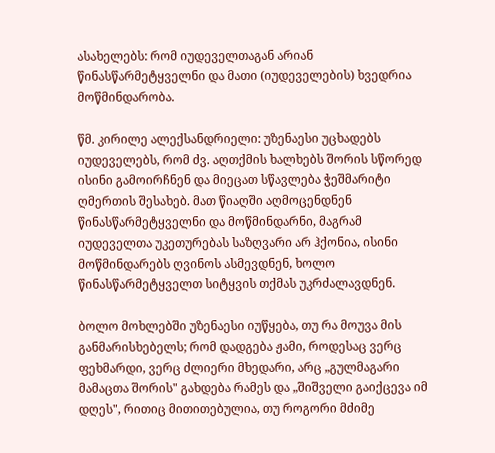ასახელებს: რომ იუდეველთაგან არიან წინასწარმეტყველნი და მათი (იუდეველების) ხვედრია მოწმინდარობა.

წმ. კირილე ალექსანდრიელი: უზენაესი უცხადებს იუდეველებს, რომ ძვ. აღთქმის ხალხებს შორის სწორედ ისინი გამოირჩნენ და მიეცათ სწავლება ჭეშმარიტი ღმერთის შესახებ. მათ წიაღში აღმოცენდნენ წინასწარმეტყველნი და მოწმინდარნი, მაგრამ იუდეველთა უკეთურებას საზღვარი არ ჰქონია, ისინი მოწმინდარებს ღვინოს ასმევდნენ, ხოლო წინასწარმეტყველთ სიტყვის თქმას უკრძალავდნენ.

ბოლო მოხლებში უზენაესი იუწყება, თუ რა მოუვა მის განმარისხებელს; რომ დადგება ჟამი, როდესაც ვერც ფეხმარდი, ვერც ძლიერი მხედარი, არც „გულმაგარი მამაცთა შორის" გახდება რამეს და „შიშველი გაიქცევა იმ დღეს", რითიც მითითებულია, თუ როგორი მძიმე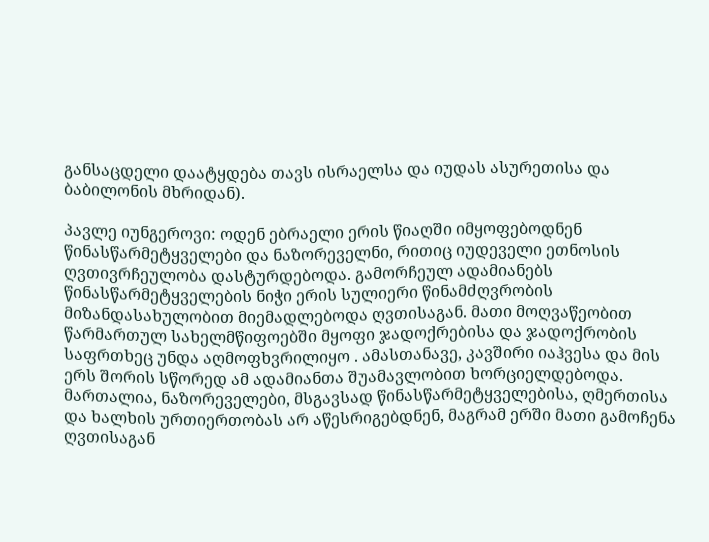განსაცდელი დაატყდება თავს ისრაელსა და იუდას ასურეთისა და ბაბილონის მხრიდან).

პავლე იუნგეროვი: ოდენ ებრაელი ერის წიაღში იმყოფებოდნენ წინასწარმეტყველები და ნაზორეველნი, რითიც იუდეველი ეთნოსის ღვთივრჩეულობა დასტურდებოდა. გამორჩეულ ადამიანებს წინასწარმეტყველების ნიჭი ერის სულიერი წინამძღვრობის მიზანდასახულობით მიემადლებოდა ღვთისაგან. მათი მოღვაწეობით წარმართულ სახელმწიფოებში მყოფი ჯადოქრებისა და ჯადოქრობის საფრთხეც უნდა აღმოფხვრილიყო . ამასთანავე, კავშირი იაჰვესა და მის ერს შორის სწორედ ამ ადამიანთა შუამავლობით ხორციელდებოდა. მართალია, ნაზორეველები, მსგავსად წინასწარმეტყველებისა, ღმერთისა და ხალხის ურთიერთობას არ აწესრიგებდნენ, მაგრამ ერში მათი გამოჩენა ღვთისაგან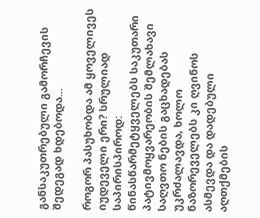განსაკუთრებული გამორჩევის შედეგად ხდებოდა...

როგორ პასუხობდა ამ ყოველივეს იუდეველი ერი? სრულიად საპირისპიროდ: წინასწარმეტყველებს საკუთარი პატივმოყვარეობის შემლახავი საღვთო ნების გაცხადებას უკრძალავდა, ხოლო ნაზორეველებს კი ღვინოს ასმევდა და დადებული აღთქმების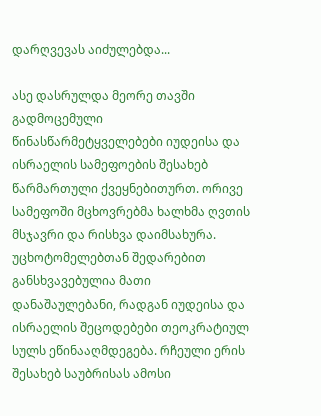დარღვევას აიძულებდა...

ასე დასრულდა მეორე თავში გადმოცემული წინასწარმეტყველებები იუდეისა და ისრაელის სამეფოების შესახებ წარმართული ქვეყნებითურთ. ორივე სამეფოში მცხოვრებმა ხალხმა ღვთის მსჯავრი და რისხვა დაიმსახურა. უცხოტომელებთან შედარებით განსხვავებულია მათი დანაშაულებანი, რადგან იუდეისა და ისრაელის შეცოდებები თეოკრატიულ სულს ეწინააღმდეგება. რჩეული ერის შესახებ საუბრისას ამოსი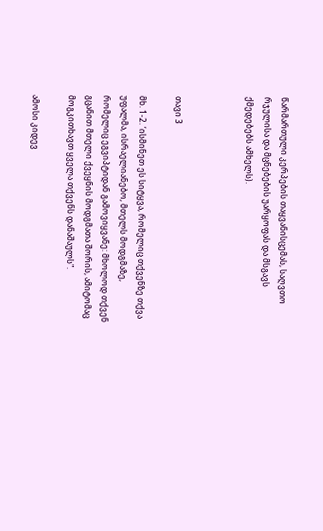წარმართული კერპების თაყვანისცემას, საღვთო რჯულისა და მცნებების უარყოფას და მსგავს ქმედებებს ამხელს).



თავი 3

მხ. 1-2. ‘ისმინეთ ეს სიტყვა, რომელიც თქვენზე თქვა უფალმა, ისრაელიანებო, მთელს მოდგმაზე, რომელიც ეგვიპტიდან გამოვიყვანე: მხოლოდ თქვენ გცანით მთელი ქვეყნის მოდგმათა შორის, ამიტომაც მოგკითხავთ ყველა თქვენს დანაშაულს".

ამოსი კიდევ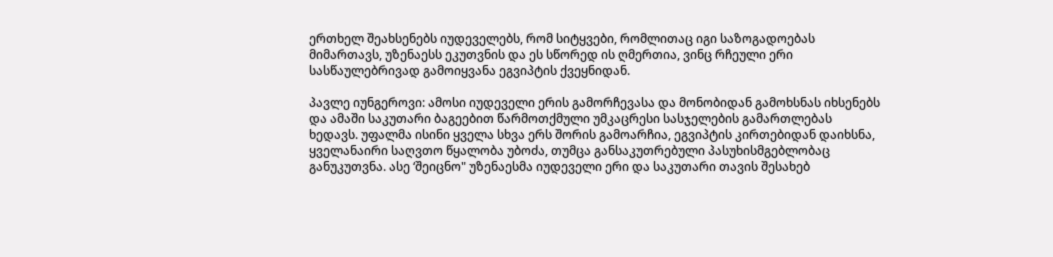ერთხელ შეახსენებს იუდეველებს, რომ სიტყვები, რომლითაც იგი საზოგადოებას მიმართავს, უზენაესს ეკუთვნის და ეს სწორედ ის ღმერთია, ვინც რჩეული ერი სასწაულებრივად გამოიყვანა ეგვიპტის ქვეყნიდან.

პავლე იუნგეროვი: ამოსი იუდეველი ერის გამორჩევასა და მონობიდან გამოხსნას იხსენებს და ამაში საკუთარი ბაგეებით წარმოთქმული უმკაცრესი სასჯელების გამართლებას ხედავს. უფალმა ისინი ყველა სხვა ერს შორის გამოარჩია, ეგვიპტის კირთებიდან დაიხსნა, ყველანაირი საღვთო წყალობა უბოძა, თუმცა განსაკუთრებული პასუხისმგებლობაც განუკუთვნა. ასე ‘შეიცნო" უზენაესმა იუდეველი ერი და საკუთარი თავის შესახებ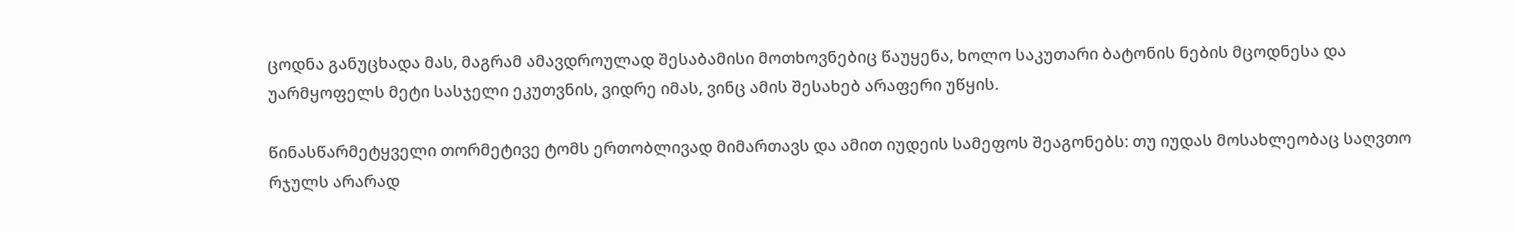ცოდნა განუცხადა მას, მაგრამ ამავდროულად შესაბამისი მოთხოვნებიც წაუყენა, ხოლო საკუთარი ბატონის ნების მცოდნესა და უარმყოფელს მეტი სასჯელი ეკუთვნის, ვიდრე იმას, ვინც ამის შესახებ არაფერი უწყის.

წინასწარმეტყველი თორმეტივე ტომს ერთობლივად მიმართავს და ამით იუდეის სამეფოს შეაგონებს: თუ იუდას მოსახლეობაც საღვთო რჯულს არარად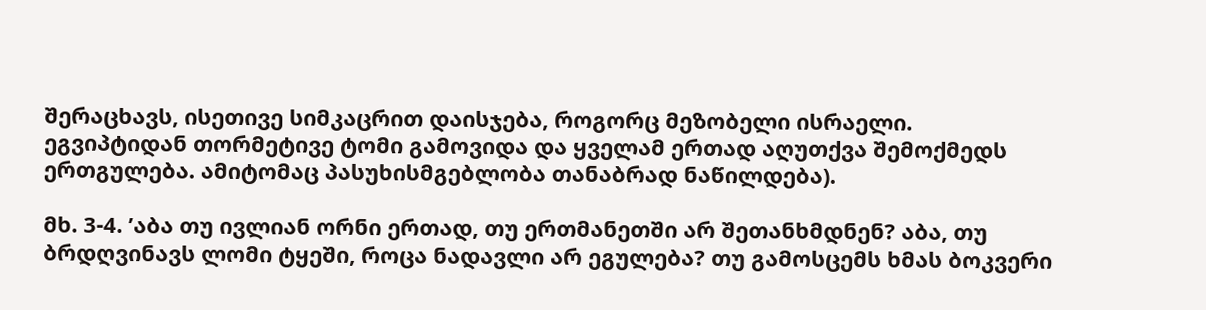შერაცხავს, ისეთივე სიმკაცრით დაისჯება, როგორც მეზობელი ისრაელი. ეგვიპტიდან თორმეტივე ტომი გამოვიდა და ყველამ ერთად აღუთქვა შემოქმედს ერთგულება. ამიტომაც პასუხისმგებლობა თანაბრად ნაწილდება).

მხ. 3-4. ’აბა თუ ივლიან ორნი ერთად, თუ ერთმანეთში არ შეთანხმდნენ? აბა, თუ ბრდღვინავს ლომი ტყეში, როცა ნადავლი არ ეგულება? თუ გამოსცემს ხმას ბოკვერი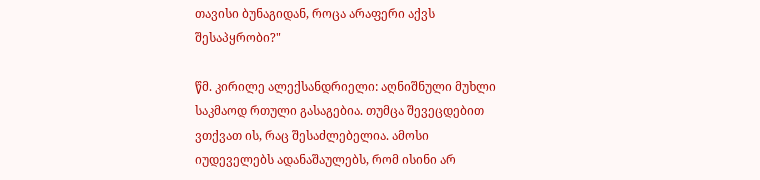თავისი ბუნაგიდან, როცა არაფერი აქვს შესაპყრობი?"

წმ. კირილე ალექსანდრიელი: აღნიშნული მუხლი საკმაოდ რთული გასაგებია. თუმცა შევეცდებით ვთქვათ ის, რაც შესაძლებელია. ამოსი იუდეველებს ადანაშაულებს, რომ ისინი არ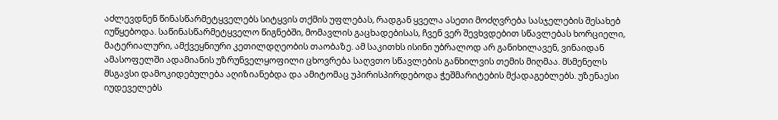აძლევდნენ წინასწარმეტყველებს სიტყვის თქმის უფლებას, რადგან ყველა ასეთი მოძღვრება სასჯელების შესახებ იუწყებოდა. საწინასწარმეტყველო წიგნებში, მომავლის გაცხადებისას, ჩვენ ვერ შევხვდებით სწავლებას ხორციელი, მატერიალური, ამქვეყნიური კეთილდღეობის თაობაზე. ამ საკითხს ისინი უბრალოდ არ განიხილავენ, ვინაიდან ამასოფელში ადამიანის უზრუნველყოფილი ცხოვრება საღვთო სწავლების განხილვის თემის მიღმაა. მსმენელს მსგავსი დამოკიდებულება აღიზიანებდა და ამიტომაც უპირისპირდებოდა ჭეშმარიტების მქადაგებლებს. უზენაესი იუდეველებს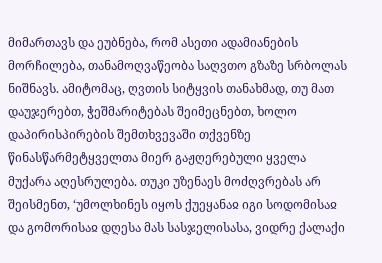მიმართავს და ეუბნება, რომ ასეთი ადამიანების მორჩილება, თანამოღვაწეობა საღვთო გზაზე სრბოლას ნიშნავს. ამიტომაც, ღვთის სიტყვის თანახმად, თუ მათ დაუჯერებთ, ჭეშმარიტებას შეიმეცნებთ, ხოლო დაპირისპირების შემთხვევაში თქვენზე წინასწარმეტყველთა მიერ გაჟღერებული ყველა მუქარა აღესრულება. თუკი უზენაეს მოძღვრებას არ შეისმენთ, ‘უმოლხინეს იყოს ქუეყანაჲ იგი სოდომისაჲ და გომორისაჲ დღესა მას სასჯელისასა, ვიდრე ქალაქი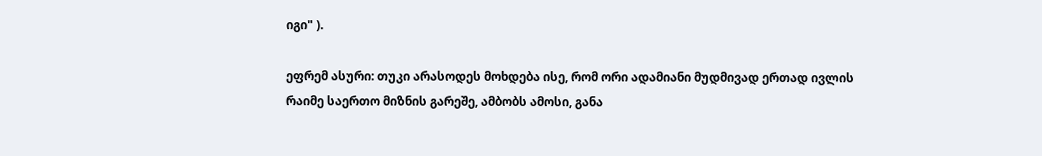იგი" ).

ეფრემ ასური: თუკი არასოდეს მოხდება ისე, რომ ორი ადამიანი მუდმივად ერთად ივლის რაიმე საერთო მიზნის გარეშე, ამბობს ამოსი, განა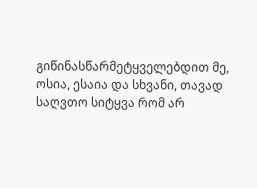გიწინასწარმეტყველებდით მე, ოსია, ესაია და სხვანი, თავად საღვთო სიტყვა რომ არ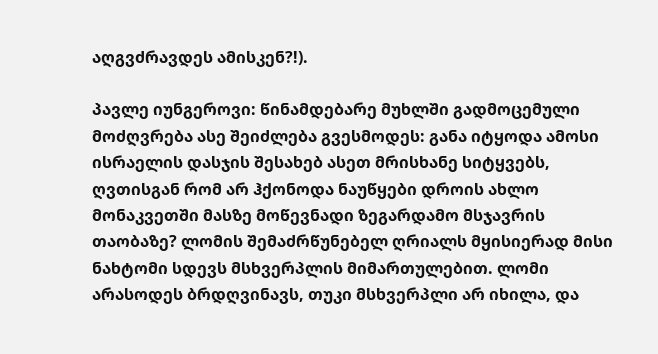აღგვძრავდეს ამისკენ?!).

პავლე იუნგეროვი: წინამდებარე მუხლში გადმოცემული მოძღვრება ასე შეიძლება გვესმოდეს: განა იტყოდა ამოსი ისრაელის დასჯის შესახებ ასეთ მრისხანე სიტყვებს, ღვთისგან რომ არ ჰქონოდა ნაუწყები დროის ახლო მონაკვეთში მასზე მოწევნადი ზეგარდამო მსჯავრის თაობაზე? ლომის შემაძრწუნებელ ღრიალს მყისიერად მისი ნახტომი სდევს მსხვერპლის მიმართულებით. ლომი არასოდეს ბრდღვინავს, თუკი მსხვერპლი არ იხილა, და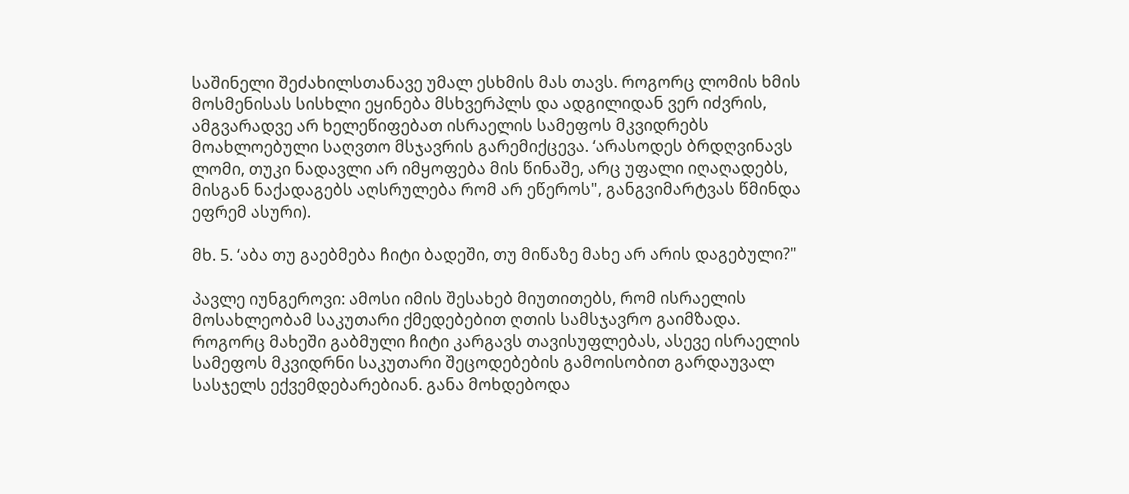საშინელი შეძახილსთანავე უმალ ესხმის მას თავს. როგორც ლომის ხმის მოსმენისას სისხლი ეყინება მსხვერპლს და ადგილიდან ვერ იძვრის, ამგვარადვე არ ხელეწიფებათ ისრაელის სამეფოს მკვიდრებს მოახლოებული საღვთო მსჯავრის გარემიქცევა. ‘არასოდეს ბრდღვინავს ლომი, თუკი ნადავლი არ იმყოფება მის წინაშე, არც უფალი იღაღადებს, მისგან ნაქადაგებს აღსრულება რომ არ ეწეროს", განგვიმარტვას წმინდა ეფრემ ასური).

მხ. 5. ‘აბა თუ გაებმება ჩიტი ბადეში, თუ მიწაზე მახე არ არის დაგებული?"

პავლე იუნგეროვი: ამოსი იმის შესახებ მიუთითებს, რომ ისრაელის მოსახლეობამ საკუთარი ქმედებებით ღთის სამსჯავრო გაიმზადა. როგორც მახეში გაბმული ჩიტი კარგავს თავისუფლებას, ასევე ისრაელის სამეფოს მკვიდრნი საკუთარი შეცოდებების გამოისობით გარდაუვალ სასჯელს ექვემდებარებიან. განა მოხდებოდა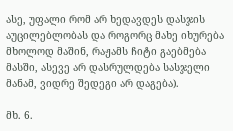ასე, უფალი რომ არ ხედავდეს დასჯის აუცილებლობას და როგორც მახე იხურება მხოლოდ მაშინ, რაჟამს ჩიტი გაებმება მასში, ასევე არ დასრულდება სასჯელი მანამ, ვიდრე შედეგი არ დაგება).

მხ. 6.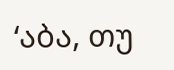‘აბა, თუ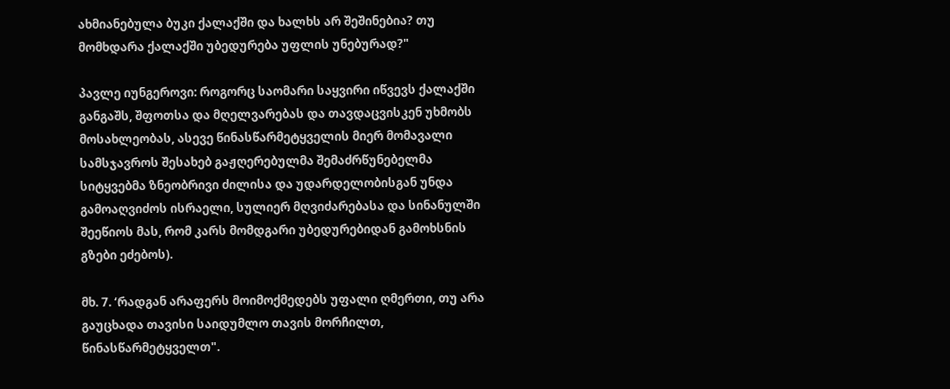ახმიანებულა ბუკი ქალაქში და ხალხს არ შეშინებია? თუ მომხდარა ქალაქში უბედურება უფლის უნებურად?"

პავლე იუნგეროვი: როგორც საომარი საყვირი იწვევს ქალაქში განგაშს, შფოთსა და მღელვარებას და თავდაცვისკენ უხმობს მოსახლეობას, ასევე წინასწარმეტყველის მიერ მომავალი სამსჯავროს შესახებ გაჟღერებულმა შემაძრწუნებელმა სიტყვებმა ზნეობრივი ძილისა და უდარდელობისგან უნდა გამოაღვიძოს ისრაელი, სულიერ მღვიძარებასა და სინანულში შეეწიოს მას, რომ კარს მომდგარი უბედურებიდან გამოხსნის გზები ეძებოს).

მხ. 7. ‘რადგან არაფერს მოიმოქმედებს უფალი ღმერთი, თუ არა გაუცხადა თავისი საიდუმლო თავის მორჩილთ, წინასწარმეტყველთ".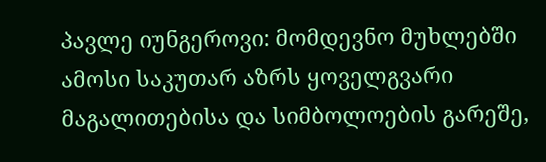პავლე იუნგეროვი: მომდევნო მუხლებში ამოსი საკუთარ აზრს ყოველგვარი მაგალითებისა და სიმბოლოების გარეშე,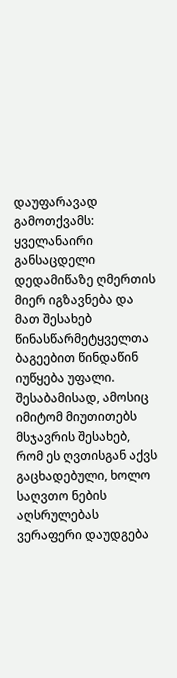დაუფარავად გამოთქვამს: ყველანაირი განსაცდელი დედამიწაზე ღმერთის მიერ იგზავნება და მათ შესახებ წინასწარმეტყველთა ბაგეებით წინდაწინ იუწყება უფალი. შესაბამისად, ამოსიც იმიტომ მიუთითებს მსჯავრის შესახებ, რომ ეს ღვთისგან აქვს გაცხადებული, ხოლო საღვთო ნების აღსრულებას ვერაფერი დაუდგება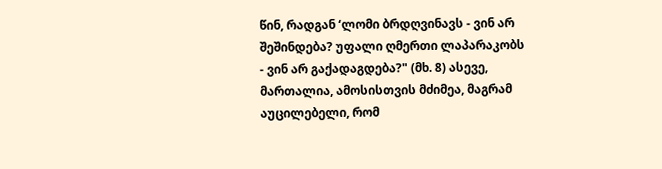წინ, რადგან ‘ლომი ბრდღვინავს - ვინ არ შეშინდება? უფალი ღმერთი ლაპარაკობს - ვინ არ გაქადაგდება?" (მხ. 8) ასევე, მართალია, ამოსისთვის მძიმეა, მაგრამ აუცილებელი, რომ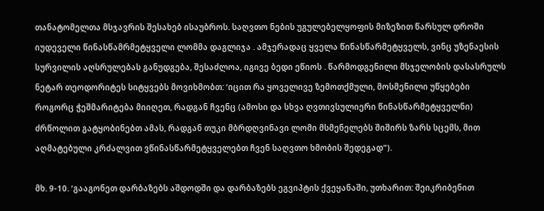თანატომელთა მსჯავრის შესახებ ისაუბროს. საღვთო ნების უგულებელყოფის მიზეზით წარსულ დროში იუდეველი წინასწამრმეტყველი ლომმა დაგლიჯა . ამჯერადაც ყველა წინასწარმეტყველს, ვინც უზენაესის სურვილის აღსრულებას განუდგება, შესაძლოა, იგივე ბედი ეწიოს . წარმოდგენილი მსჯელობის დასასრულს ნეტარ თეოდორიტეს სიტყვებს მოვიხმობთ: ‘იცით რა ყოველივე ზემოთქმული, მოსმენილი უწყებები როგორც ჭეშმარიტება მიიღეთ, რადგან ჩვენც (ამოსი და სხვა ღვთივსულიერი წინასწარმეტყველნი) ძრწოლით გატყობინებთ ამას, რადგან თუკი მბრდღვინავი ლომი მსმენელებს შიშირს ზარს სცემს, მით აღმატებული კრძალვით ვწინასწარმეტყველებთ ჩვენ საღვთო ხმობის შედეგად").

მხ. 9-10. ‘გააგონეთ დარბაზებს აშდოდში და დარბაზებს ეგვიპტის ქვეყანაში, უთხარით: შეიკრიბენით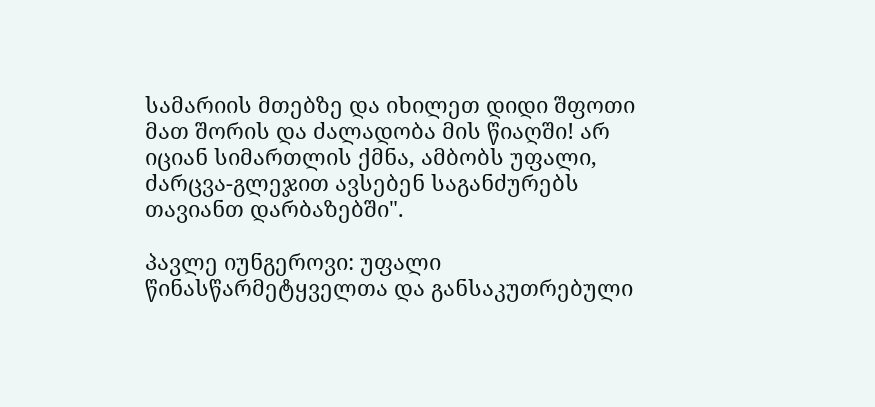სამარიის მთებზე და იხილეთ დიდი შფოთი მათ შორის და ძალადობა მის წიაღში! არ იციან სიმართლის ქმნა, ამბობს უფალი, ძარცვა-გლეჯით ავსებენ საგანძურებს თავიანთ დარბაზებში".

პავლე იუნგეროვი: უფალი წინასწარმეტყველთა და განსაკუთრებული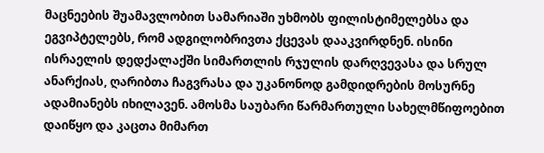მაცნეების შუამავლობით სამარიაში უხმობს ფილისტიმელებსა და ეგვიპტელებს, რომ ადგილობრივთა ქცევას დააკვირდნენ. ისინი ისრაელის დედქალაქში სიმართლის რჯულის დარღვევასა და სრულ ანარქიას, ღარიბთა ჩაგვრასა და უკანონოდ გამდიდრების მოსურნე ადამიანებს იხილავენ. ამოსმა საუბარი წარმართული სახელმწიფოებით დაიწყო და კაცთა მიმართ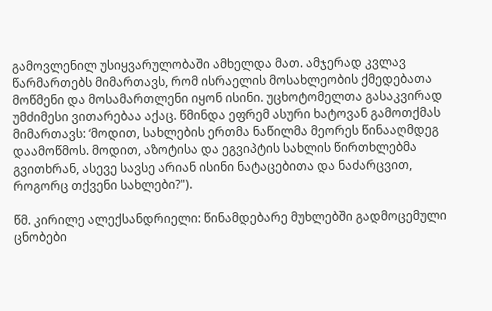გამოვლენილ უსიყვარულობაში ამხელდა მათ. ამჯერად კვლავ წარმართებს მიმართავს, რომ ისრაელის მოსახლეობის ქმედებათა მოწმენი და მოსამართლენი იყონ ისინი. უცხოტომელთა გასაკვირად უმძიმესი ვითარებაა აქაც. წმინდა ეფრემ ასური ხატოვან გამოთქმას მიმართავს: ‘მოდით, სახლების ერთმა ნაწილმა მეორეს წინააღმდეგ დაამოწმოს. მოდით, აზოტისა და ეგვიპტის სახლის წირთხლებმა გვითხრან, ასევე სავსე არიან ისინი ნატაცებითა და ნაძარცვით, როგორც თქვენი სახლები?").

წმ. კირილე ალექსანდრიელი: წინამდებარე მუხლებში გადმოცემული ცნობები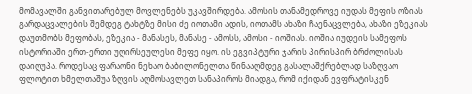მომავალში განვითარებულ მოვლენებს უკავშირდება. ამოსის თანამედროვე იუდას მეფის ოზიას გარდაცვალების შემდეგ ტახტზე მისი ძე იოთამი ადის, იოთამს ახაზი ჩაენაცვლება, ახაზი ეზეკიას დაუთმობს მეფობას, ეზეკია - მანასეს, მანასე - ამოსს, ამოსი - იოშიას. იოშია იუდეის სამეფოს ისტორიაში ერთ-ერთი უღირსეულესი მეფე იყო. ის ეგვიპტური ჯარის პირისპირ ბრძოლისას დაიღუპა. როდესაც ფარაონი ნეხაო ბაბილონელთა წინააღმდეგ გასალაშქრებლად საზღვაო ფლოტით ხმელთაშუა ზღვის აღმოსავლეთ სანაპიროს მიადგა, რომ იქიდან ევფრატისკენ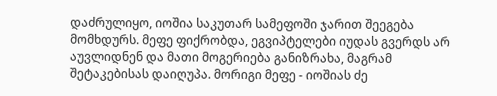დაძრულიყო, იოშია საკუთარ სამეფოში ჯარით შეეგება მომხდურს. მეფე ფიქრობდა, ეგვიპტელები იუდას გვერდს არ აუვლიდნენ და მათი მოგერიება განიზრახა, მაგრამ შეტაკებისას დაიღუპა. მორიგი მეფე - იოშიას ძე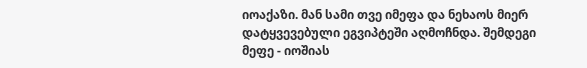იოაქაზი. მან სამი თვე იმეფა და ნეხაოს მიერ დატყვევებული ეგვიპტეში აღმოჩნდა. შემდეგი მეფე - იოშიას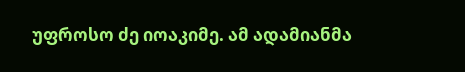უფროსო ძე იოაკიმე. ამ ადამიანმა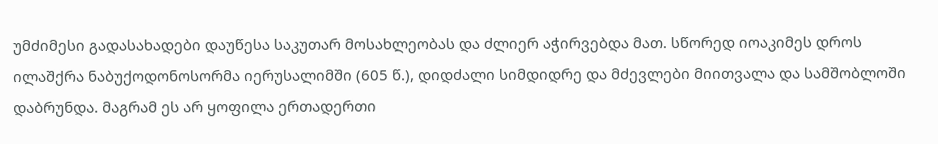უმძიმესი გადასახადები დაუწესა საკუთარ მოსახლეობას და ძლიერ აჭირვებდა მათ. სწორედ იოაკიმეს დროს ილაშქრა ნაბუქოდონოსორმა იერუსალიმში (605 წ.), დიდძალი სიმდიდრე და მძევლები მიითვალა და სამშობლოში დაბრუნდა. მაგრამ ეს არ ყოფილა ერთადერთი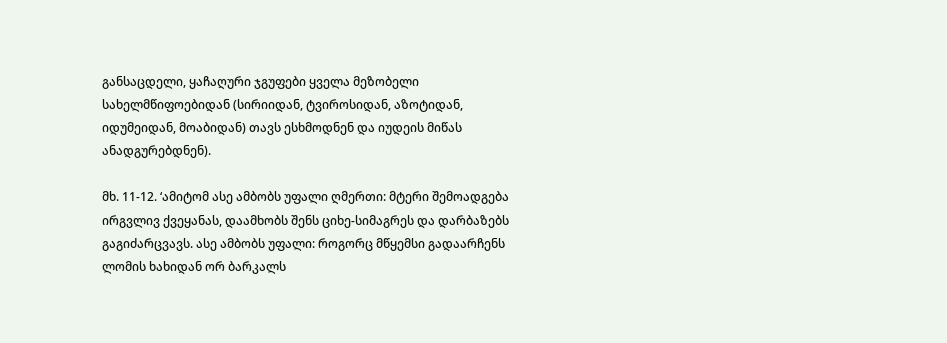განსაცდელი, ყაჩაღური ჯგუფები ყველა მეზობელი სახელმწიფოებიდან (სირიიდან, ტვიროსიდან, აზოტიდან, იდუმეიდან, მოაბიდან) თავს ესხმოდნენ და იუდეის მიწას ანადგურებდნენ).

მხ. 11-12. ‘ამიტომ ასე ამბობს უფალი ღმერთი: მტერი შემოადგება ირგვლივ ქვეყანას, დაამხობს შენს ციხე-სიმაგრეს და დარბაზებს გაგიძარცვავს. ასე ამბობს უფალი: როგორც მწყემსი გადაარჩენს ლომის ხახიდან ორ ბარკალს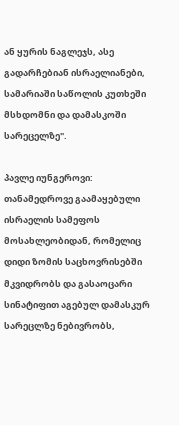ან ყურის ნაგლეჯს, ასე გადარჩებიან ისრაელიანები, სამარიაში საწოლის კუთხეში მსხდომნი და დამასკოში სარეცელზე".

პავლე იუნგეროვი: თანამედროვე გაამაყებული ისრაელის სამეფოს მოსახლეობიდან, რომელიც დიდი ზომის საცხოვრისებში მკვიდრობს და გასაოცარი სინატიფით აგებულ დამასკურ სარეცლზე ნებივრობს,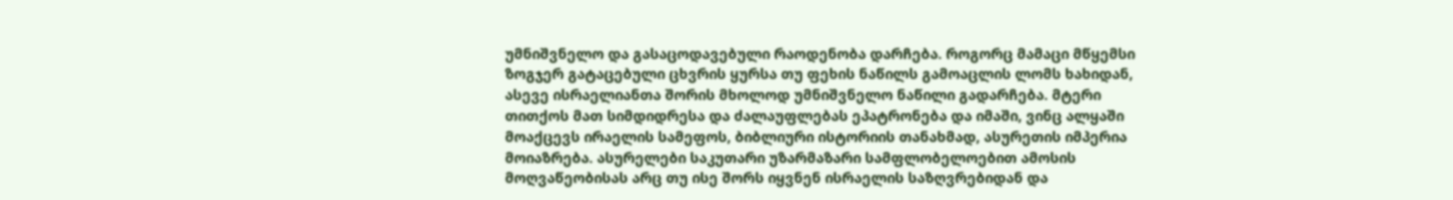უმნიშვნელო და გასაცოდავებული რაოდენობა დარჩება. როგორც მამაცი მწყემსი ზოგჯერ გატაცებული ცხვრის ყურსა თუ ფეხის ნაწილს გამოაცლის ლომს ხახიდან, ასევე ისრაელიანთა შორის მხოლოდ უმნიშვნელო ნაწილი გადარჩება. მტერი თითქოს მათ სიმდიდრესა და ძალაუფლებას ეპატრონება და იმაში, ვინც ალყაში მოაქცევს ირაელის სამეფოს, ბიბლიური ისტორიის თანახმად, ასურეთის იმპერია მოიაზრება. ასურელები საკუთარი უზარმაზარი სამფლობელოებით ამოსის მოღვაწეობისას არც თუ ისე შორს იყვნენ ისრაელის საზღვრებიდან და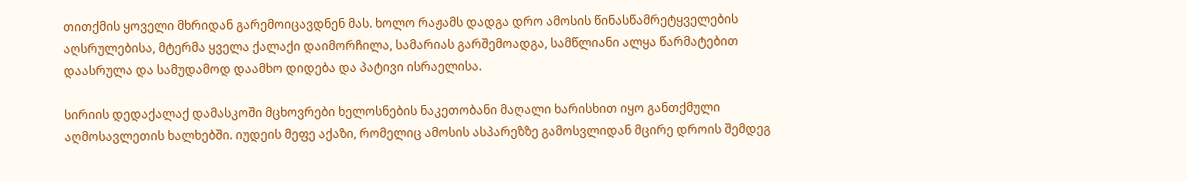თითქმის ყოველი მხრიდან გარემოიცავდნენ მას. ხოლო რაჟამს დადგა დრო ამოსის წინასწამრეტყველების აღსრულებისა, მტერმა ყველა ქალაქი დაიმორჩილა, სამარიას გარშემოადგა, სამწლიანი ალყა წარმატებით დაასრულა და სამუდამოდ დაამხო დიდება და პატივი ისრაელისა.

სირიის დედაქალაქ დამასკოში მცხოვრები ხელოსნების ნაკეთობანი მაღალი ხარისხით იყო განთქმული აღმოსავლეთის ხალხებში. იუდეის მეფე აქაზი, რომელიც ამოსის ასპარეზზე გამოსვლიდან მცირე დროის შემდეგ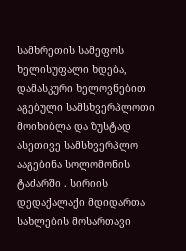სამხრეთის სამეფოს ხელისუფალი ხდება, დამასკური ხელოვნებით აგებული სამსხვერპლოთი მოიხიბლა და ზუსტად ასეთივე სამსხვერპლო ააგებინა სოლომონის ტაძარში . სირიის დედაქალაქი მდიდართა სახლების მოსართავი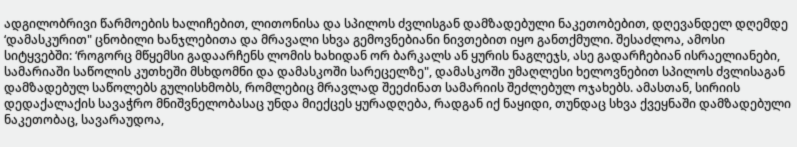ადგილობრივი წარმოების ხალიჩებით, ლითონისა და სპილოს ძვლისგან დამზადებული ნაკეთობებით, დღევანდელ დღემდე ‘დამასკურით" ცნობილი ხანჯლებითა და მრავალი სხვა გემოვნებიანი ნივთებით იყო განთქმული. შესაძლოა, ამოსი სიტყვებში: ‘როგორც მწყემსი გადაარჩენს ლომის ხახიდან ორ ბარკალს ან ყურის ნაგლეჯს, ასე გადარჩებიან ისრაელიანები, სამარიაში საწოლის კუთხეში მსხდომნი და დამასკოში სარეცელზე", დამასკოში უმაღლესი ხელოვნებით სპილოს ძვლისაგან დამზადებულ საწოლებს გულისხმობს, რომლებიც მრავლად შეეძინათ სამარიის შეძლებულ ოჯახებს. ამასთან, სირიის დედაქალაქის სავაჭრო მნიშვნელობასაც უნდა მიექცეს ყურადღება, რადგან იქ ნაყიდი, თუნდაც სხვა ქვეყნაში დამზადებული ნაკეთობაც, სავარაუდოა,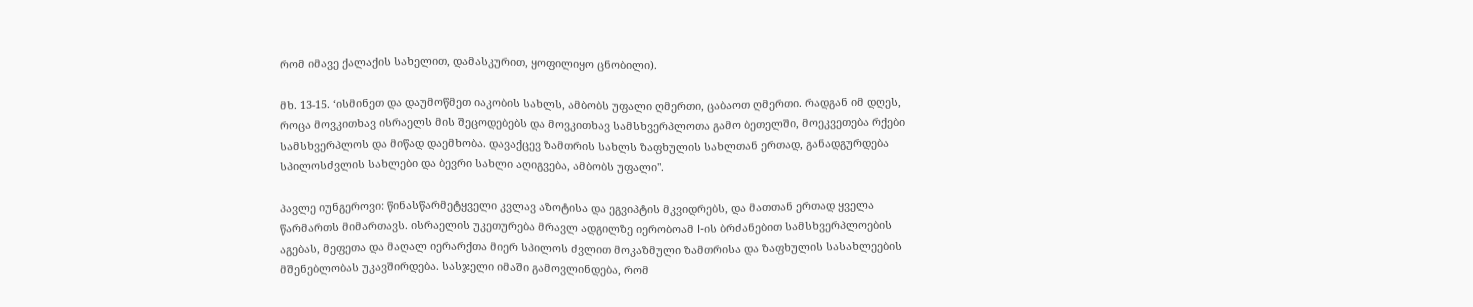რომ იმავე ქალაქის სახელით, დამასკურით, ყოფილიყო ცნობილი).

მხ. 13-15. ‘ისმინეთ და დაუმოწმეთ იაკობის სახლს, ამბობს უფალი ღმერთი, ცაბაოთ ღმერთი. რადგან იმ დღეს, როცა მოვკითხავ ისრაელს მის შეცოდებებს და მოვკითხავ სამსხვერპლოთა გამო ბეთელში, მოეკვეთება რქები სამსხვერპლოს და მიწად დაემხობა. დავაქცევ ზამთრის სახლს ზაფხულის სახლთან ერთად, განადგურდება სპილოსძვლის სახლები და ბევრი სახლი აღიგვება, ამბობს უფალი".

პავლე იუნგეროვი: წინასწარმეტყველი კვლავ აზოტისა და ეგვიპტის მკვიდრებს, და მათთან ერთად ყველა წარმართს მიმართავს. ისრაელის უკეთურება მრავლ ადგილზე იერობოამ I-ის ბრძანებით სამსხვერპლოების აგებას, მეფეთა და მაღალ იერარქთა მიერ სპილოს ძვლით მოკაზმული ზამთრისა და ზაფხულის სასახლეების მშენებლობას უკავშირდება. სასჯელი იმაში გამოვლინდება, რომ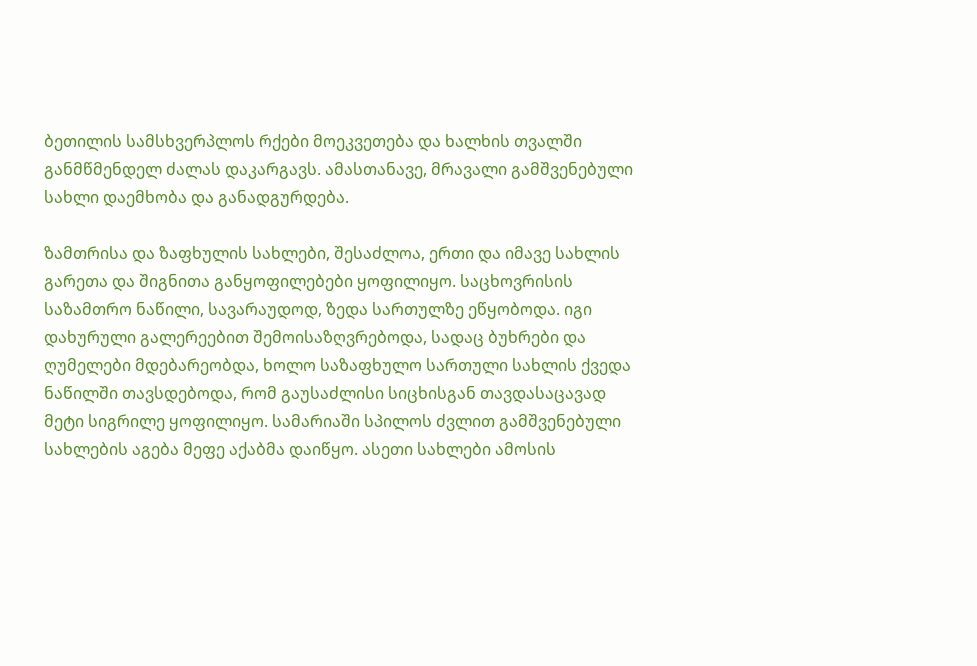ბეთილის სამსხვერპლოს რქები მოეკვეთება და ხალხის თვალში განმწმენდელ ძალას დაკარგავს. ამასთანავე, მრავალი გამშვენებული სახლი დაემხობა და განადგურდება.

ზამთრისა და ზაფხულის სახლები, შესაძლოა, ერთი და იმავე სახლის გარეთა და შიგნითა განყოფილებები ყოფილიყო. საცხოვრისის საზამთრო ნაწილი, სავარაუდოდ, ზედა სართულზე ეწყობოდა. იგი დახურული გალერეებით შემოისაზღვრებოდა, სადაც ბუხრები და ღუმელები მდებარეობდა, ხოლო საზაფხულო სართული სახლის ქვედა ნაწილში თავსდებოდა, რომ გაუსაძლისი სიცხისგან თავდასაცავად მეტი სიგრილე ყოფილიყო. სამარიაში სპილოს ძვლით გამშვენებული სახლების აგება მეფე აქაბმა დაიწყო. ასეთი სახლები ამოსის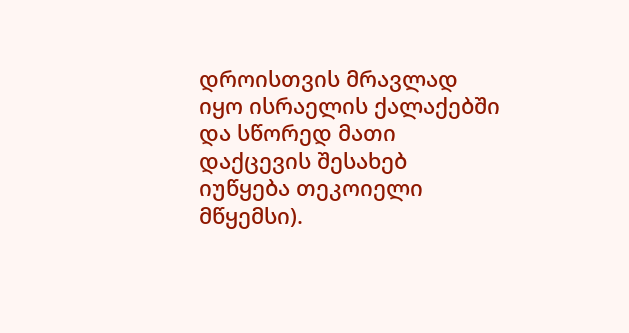დროისთვის მრავლად იყო ისრაელის ქალაქებში და სწორედ მათი დაქცევის შესახებ იუწყება თეკოიელი მწყემსი).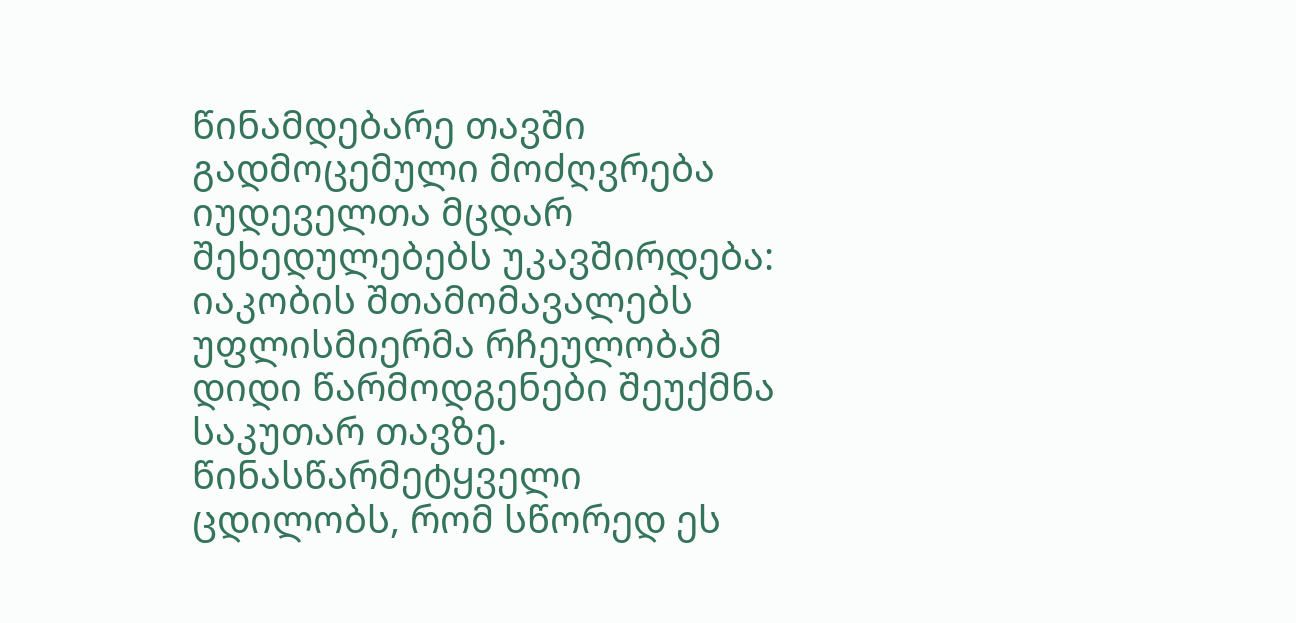წინამდებარე თავში გადმოცემული მოძღვრება იუდეველთა მცდარ შეხედულებებს უკავშირდება: იაკობის შთამომავალებს უფლისმიერმა რჩეულობამ დიდი წარმოდგენები შეუქმნა საკუთარ თავზე. წინასწარმეტყველი ცდილობს, რომ სწორედ ეს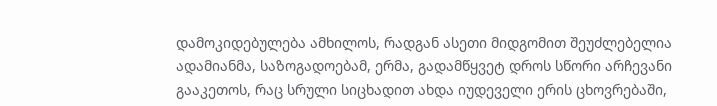დამოკიდებულება ამხილოს, რადგან ასეთი მიდგომით შეუძლებელია ადამიანმა, საზოგადოებამ, ერმა, გადამწყვეტ დროს სწორი არჩევანი გააკეთოს, რაც სრული სიცხადით ახდა იუდეველი ერის ცხოვრებაში,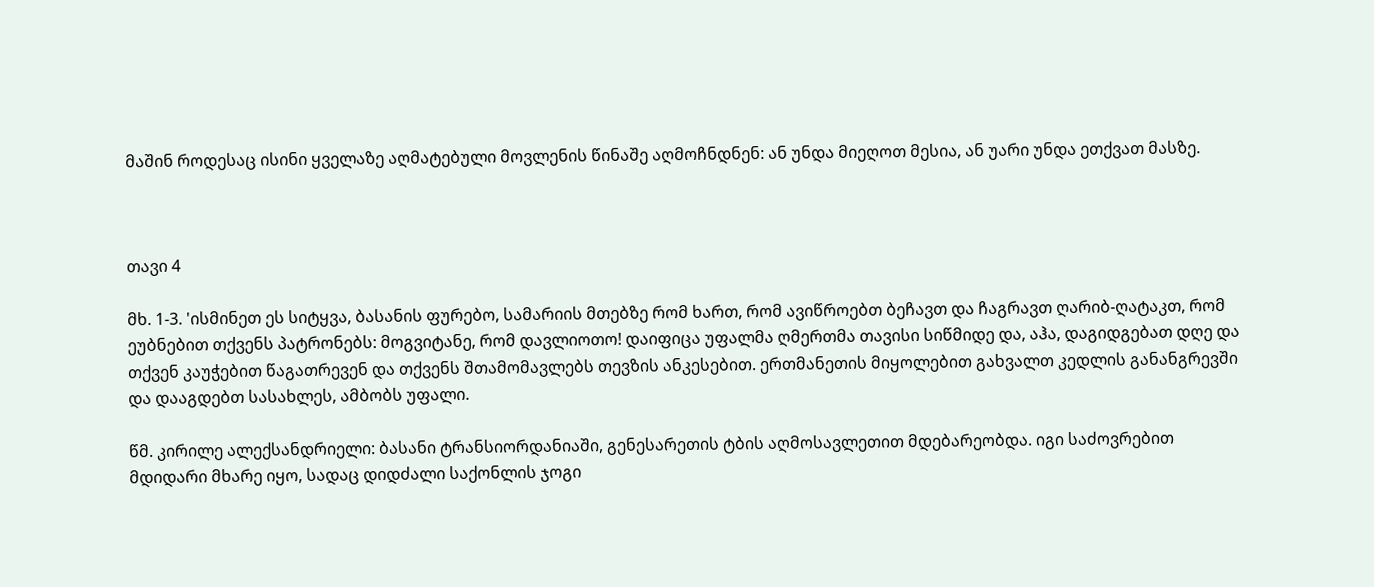მაშინ როდესაც ისინი ყველაზე აღმატებული მოვლენის წინაშე აღმოჩნდნენ: ან უნდა მიეღოთ მესია, ან უარი უნდა ეთქვათ მასზე.



თავი 4

მხ. 1-3. 'ისმინეთ ეს სიტყვა, ბასანის ფურებო, სამარიის მთებზე რომ ხართ, რომ ავიწროებთ ბეჩავთ და ჩაგრავთ ღარიბ-ღატაკთ, რომ ეუბნებით თქვენს პატრონებს: მოგვიტანე, რომ დავლიოთო! დაიფიცა უფალმა ღმერთმა თავისი სიწმიდე და, აჰა, დაგიდგებათ დღე და თქვენ კაუჭებით წაგათრევენ და თქვენს შთამომავლებს თევზის ანკესებით. ერთმანეთის მიყოლებით გახვალთ კედლის განანგრევში და დააგდებთ სასახლეს, ამბობს უფალი.

წმ. კირილე ალექსანდრიელი: ბასანი ტრანსიორდანიაში, გენესარეთის ტბის აღმოსავლეთით მდებარეობდა. იგი საძოვრებით მდიდარი მხარე იყო, სადაც დიდძალი საქონლის ჯოგი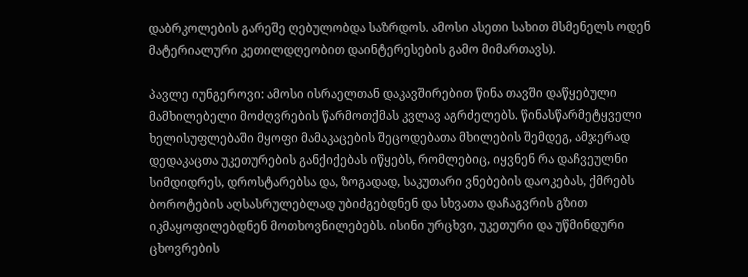დაბრკოლების გარეშე ღებულობდა საზრდოს. ამოსი ასეთი სახით მსმენელს ოდენ მატერიალური კეთილდღეობით დაინტერესების გამო მიმართავს).

პავლე იუნგეროვი: ამოსი ისრაელთან დაკავშირებით წინა თავში დაწყებული მამხილებელი მოძღვრების წარმოთქმას კვლავ აგრძელებს. წინასწარმეტყველი ხელისუფლებაში მყოფი მამაკაცების შეცოდებათა მხილების შემდეგ, ამჯერად დედაკაცთა უკეთურების განქიქებას იწყებს, რომლებიც, იყვნენ რა დაჩვეულნი სიმდიდრეს, დროსტარებსა და, ზოგადად, საკუთარი ვნებების დაოკებას, ქმრებს ბოროტების აღსასრულებლად უბიძგებდნენ და სხვათა დაჩაგვრის გზით იკმაყოფილებდნენ მოთხოვნილებებს. ისინი ურცხვი, უკეთური და უწმინდური ცხოვრების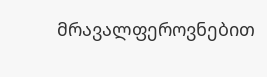მრავალფეროვნებით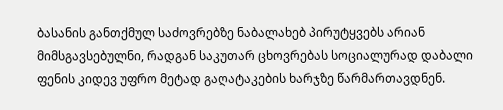ბასანის განთქმულ საძოვრებზე ნაბალახებ პირუტყვებს არიან მიმსგავსებულნი, რადგან საკუთარ ცხოვრებას სოციალურად დაბალი ფენის კიდევ უფრო მეტად გაღატაკების ხარჯზე წარმართავდნენ.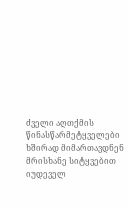ძველი აღთქმის წინასწარმეტყველები ხშირად მიმართავდნენ მრისხანე სიტყვებით იუდეველ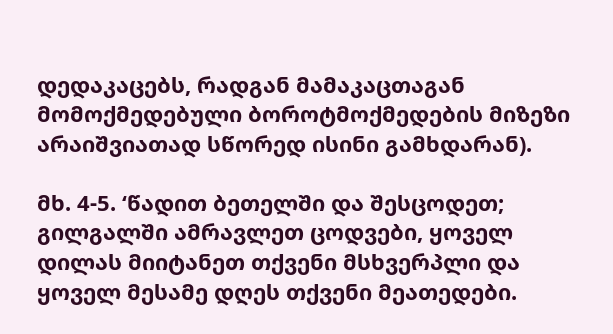დედაკაცებს, რადგან მამაკაცთაგან მომოქმედებული ბოროტმოქმედების მიზეზი არაიშვიათად სწორედ ისინი გამხდარან).

მხ. 4-5. ‘წადით ბეთელში და შესცოდეთ; გილგალში ამრავლეთ ცოდვები, ყოველ დილას მიიტანეთ თქვენი მსხვერპლი და ყოველ მესამე დღეს თქვენი მეათედები.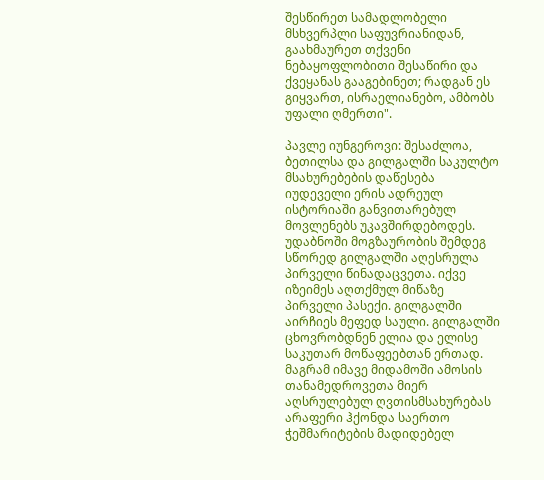შესწირეთ სამადლობელი მსხვერპლი საფუვრიანიდან, გაახმაურეთ თქვენი ნებაყოფლობითი შესაწირი და ქვეყანას გააგებინეთ; რადგან ეს გიყვართ, ისრაელიანებო, ამბობს უფალი ღმერთი".

პავლე იუნგეროვი: შესაძლოა, ბეთილსა და გილგალში საკულტო მსახურებების დაწესება იუდეველი ერის ადრეულ ისტორიაში განვითარებულ მოვლენებს უკავშირდებოდეს. უდაბნოში მოგზაურობის შემდეგ სწორედ გილგალში აღესრულა პირველი წინადაცვეთა. იქვე იზეიმეს აღთქმულ მიწაზე პირველი პასექი. გილგალში აირჩიეს მეფედ საული. გილგალში ცხოვრობდნენ ელია და ელისე საკუთარ მოწაფეებთან ერთად. მაგრამ იმავე მიდამოში ამოსის თანამედროვეთა მიერ აღსრულებულ ღვთისმსახურებას არაფერი ჰქონდა საერთო ჭეშმარიტების მადიდებელ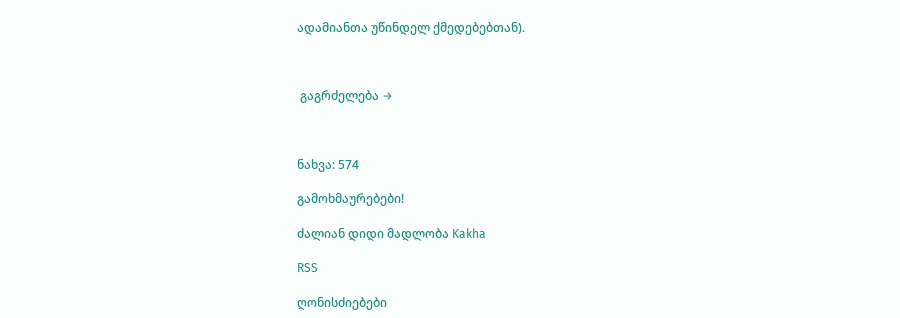ადამიანთა უწინდელ ქმედებებთან).



 გაგრძელება →



ნახვა: 574

გამოხმაურებები!

ძალიან დიდი მადლობა Kakha

RSS

ღონისძიებები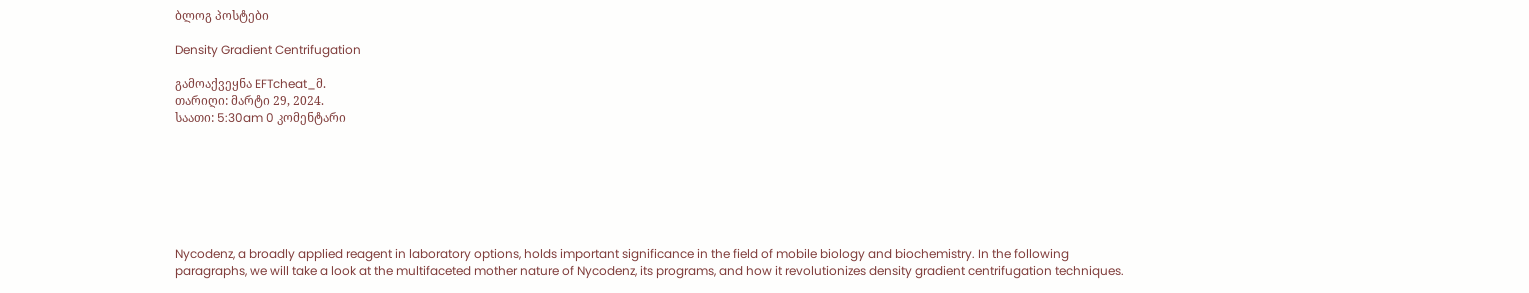ბლოგ პოსტები

Density Gradient Centrifugation

გამოაქვეყნა EFTcheat_მ.
თარიღი: მარტი 29, 2024.
საათი: 5:30am 0 კომენტარი







Nycodenz, a broadly applied reagent in laboratory options, holds important significance in the field of mobile biology and biochemistry. In the following paragraphs, we will take a look at the multifaceted mother nature of Nycodenz, its programs, and how it revolutionizes density gradient centrifugation techniques.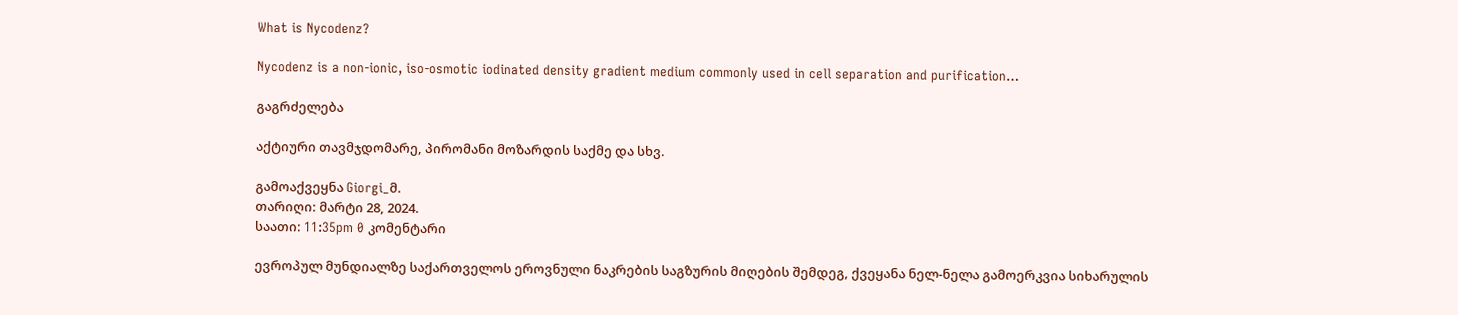What is Nycodenz?

Nycodenz is a non-ionic, iso-osmotic iodinated density gradient medium commonly used in cell separation and purification…

გაგრძელება

აქტიური თავმჯდომარე, პირომანი მოზარდის საქმე და სხვ.

გამოაქვეყნა Giorgi_მ.
თარიღი: მარტი 28, 2024.
საათი: 11:35pm 0 კომენტარი

ევროპულ მუნდიალზე საქართველოს ეროვნული ნაკრების საგზურის მიღების შემდეგ, ქვეყანა ნელ-ნელა გამოერკვია სიხარულის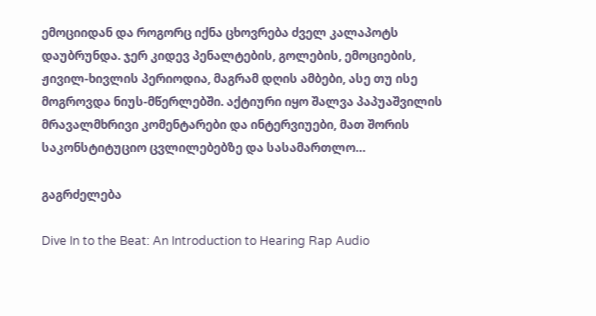ემოციიდან და როგორც იქნა ცხოვრება ძველ კალაპოტს დაუბრუნდა. ჯერ კიდევ პენალტების, გოლების, ემოციების, ჟივილ-ხივლის პერიოდია, მაგრამ დღის ამბები, ასე თუ ისე მოგროვდა ნიუს-მწერლებში. აქტიური იყო შალვა პაპუაშვილის მრავალმხრივი კომენტარები და ინტერვიუები, მათ შორის საკონსტიტუციო ცვლილებებზე და სასამართლო…

გაგრძელება

Dive In to the Beat: An Introduction to Hearing Rap Audio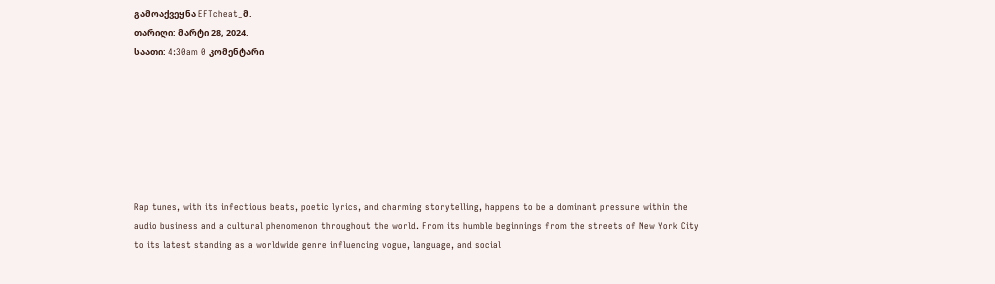გამოაქვეყნა EFTcheat_მ.
თარიღი: მარტი 28, 2024.
საათი: 4:30am 0 კომენტარი







Rap tunes, with its infectious beats, poetic lyrics, and charming storytelling, happens to be a dominant pressure within the audio business and a cultural phenomenon throughout the world. From its humble beginnings from the streets of New York City to its latest standing as a worldwide genre influencing vogue, language, and social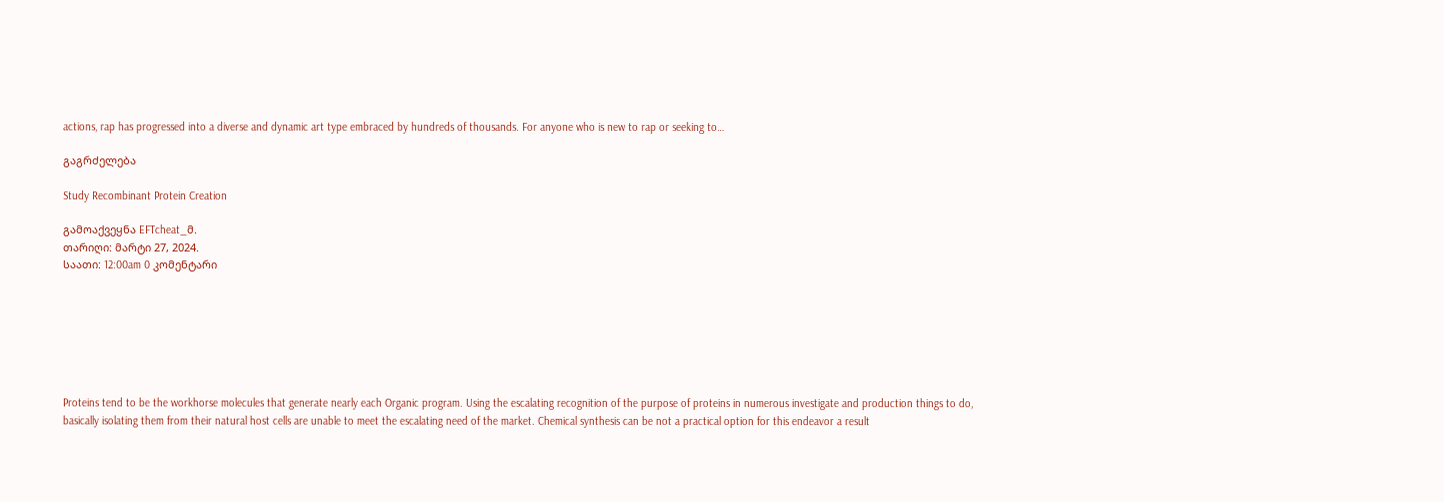actions, rap has progressed into a diverse and dynamic art type embraced by hundreds of thousands. For anyone who is new to rap or seeking to…

გაგრძელება

Study Recombinant Protein Creation

გამოაქვეყნა EFTcheat_მ.
თარიღი: მარტი 27, 2024.
საათი: 12:00am 0 კომენტარი







Proteins tend to be the workhorse molecules that generate nearly each Organic program. Using the escalating recognition of the purpose of proteins in numerous investigate and production things to do, basically isolating them from their natural host cells are unable to meet the escalating need of the market. Chemical synthesis can be not a practical option for this endeavor a result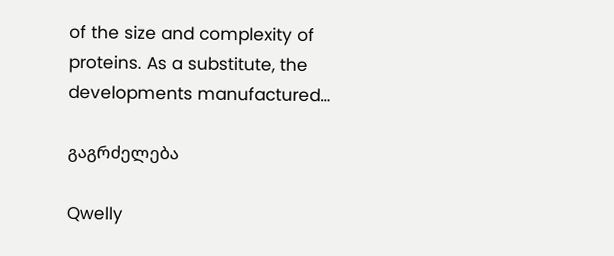of the size and complexity of proteins. As a substitute, the developments manufactured…

გაგრძელება

Qwelly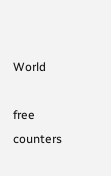World

free counters